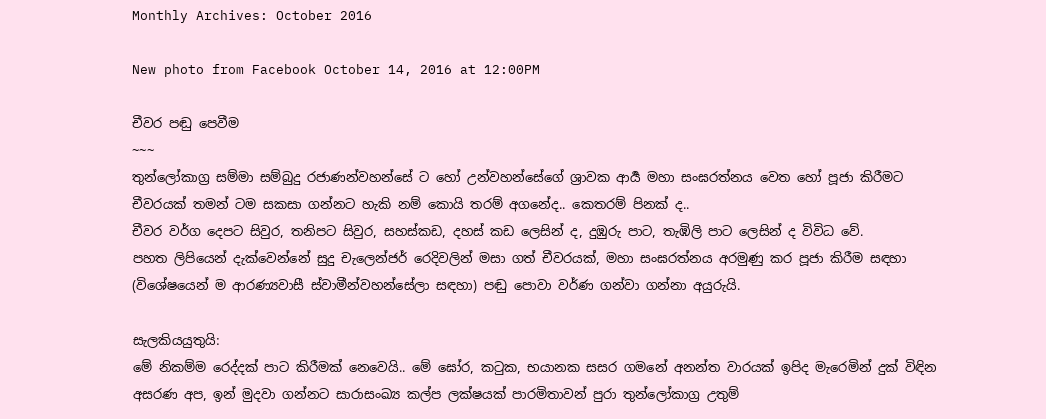Monthly Archives: October 2016

New photo from Facebook October 14, 2016 at 12:00PM

චීවර පඬු පෙවීම
~~~
තුන්ලෝකාග්‍ර සම්මා සම්බුදු රජාණන්වහන්සේ ට හෝ උන්වහන්සේගේ ශ්‍රාවක ආර්‍ය මහා සංඝරත්නය වෙත හෝ පූජා කිරීමට චීවරයක් තමන් ටම සකසා ගන්නට හැකි නම් කොයි තරම් අගනේද.. කෙතරම් පිනක් ද..
චීවර වර්ග දෙපට සිවුර, තනිපට සිවුර, සහස්කඩ, දහස් කඩ ලෙසින් ද, දුඹුරු පාට, තැඹිලි පාට ලෙසින් ද විවිධ වේ.
පහත ලිපියෙන් දැක්වෙන්නේ සුදු චැලෙන්ජර් රෙදිවලින් මසා ගත් චීවරයක්, මහා සංඝරත්නය අරමුණු කර පූජා කිරීම සඳහා (විශේෂයෙන් ම ආරණ්‍යවාසී ස්වාමීන්වහන්සේලා සඳහා) පඬු පොවා වර්ණ ගන්වා ගන්නා අයුරුයි.

සැලකියයුතුයි:
මේ නිකම්ම රෙද්දක් පාට කිරීමක් නෙවෙයි.. මේ ඝෝර, කටුක, භයානක සසර ගමනේ අනන්ත වාරයක් ඉපිද මැරෙමින් දුක් විඳින අසරණ අප, ඉන් මුදවා ගන්නට සාරාසංඛ්‍ය කල්ප ලක්ෂයක් පාරමිතාවන් පුරා තුන්ලෝකාග්‍ර උතුම්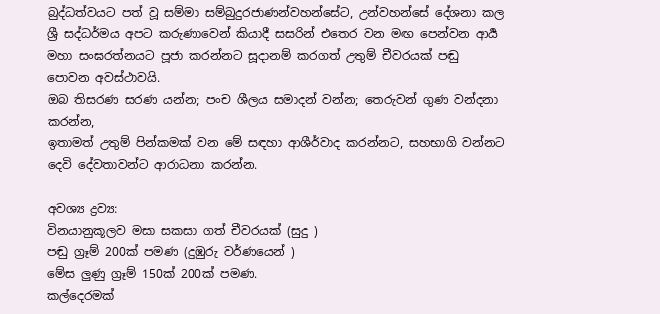බුද්ධත්වයට පත් වූ සම්මා සම්බුදුරජාණන්වහන්සේට, උන්වහන්සේ දේශනා කල ශ්‍රී සද්ධර්මය අපට කරුණාවෙන් කියාදී සසරින් එතෙර වන මඟ පෙන්වන ආර්‍ය මහා සංඝරත්නයට පූජා කරන්නට සූදානම් කරගත් උතුම් චීවරයක් පඬු පොවන අවස්ථාවයි.
ඔබ තිසරණ සරණ යන්න; පංච ශීලය සමාදන් වන්න; තෙරුවන් ගුණ වන්දනා කරන්න,
ඉතාමත් උතුම් පින්කමක් වන මේ සඳහා ආශීර්වාද කරන්නට, සහභාගි වන්නට දෙවි දේවතාවන්ට ආරාධනා කරන්න.

අවශ්‍ය ද්‍රව්‍ය:
විනයානුකූලව මසා සකසා ගත් චීවරයක් (සුදු )
පඬු ග්‍රෑම් 200ක් පමණ (දුඹුරු වර්ණයෙන් )
මේස ලුණු ග්‍රෑම් 150ක් 200ක් පමණ.
කල්දෙරමක්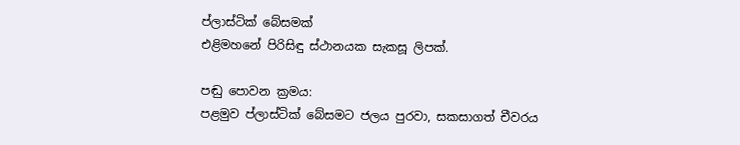ප්ලාස්ටික් බේසමක්
එළිමහනේ පිරිසිඳු ස්ථානයක සැකසූ ලිපක්.

පඬු පොවන ක්‍රමය:
පළමුව ප්ලාස්ටික් බේසමට ජලය පුරවා, සකසාගත් චීවරය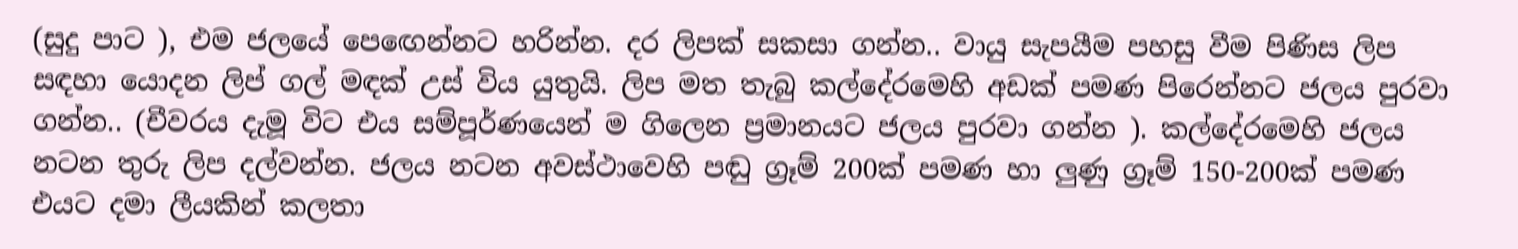(සුදු පාට ), එම ජලයේ පෙඟෙන්නට හරින්න. දර ලිපක් සකසා ගන්න.. වායු සැපයීම පහසු වීම පිණිස ලිප සඳහා යොදන ලිප් ගල් මඳක් උස් විය යුතුයි. ලිප මත තැබු කල්දේරමෙහි අඩක් පමණ පිරෙන්නට ජලය පුරවා ගන්න.. (චීවරය දැමූ විට එය සම්පූර්ණයෙන් ම ගිලෙන ප්‍රමානයට ජලය පුරවා ගන්න ). කල්දේරමෙහි ජලය නටන තුරු ලිප දල්වන්න. ජලය නටන අවස්ථාවෙහි පඬු ග්‍රෑම් 200ක් පමණ හා ලුණු ග්‍රෑම් 150-200ක් පමණ එයට දමා ලීයකින් කලතා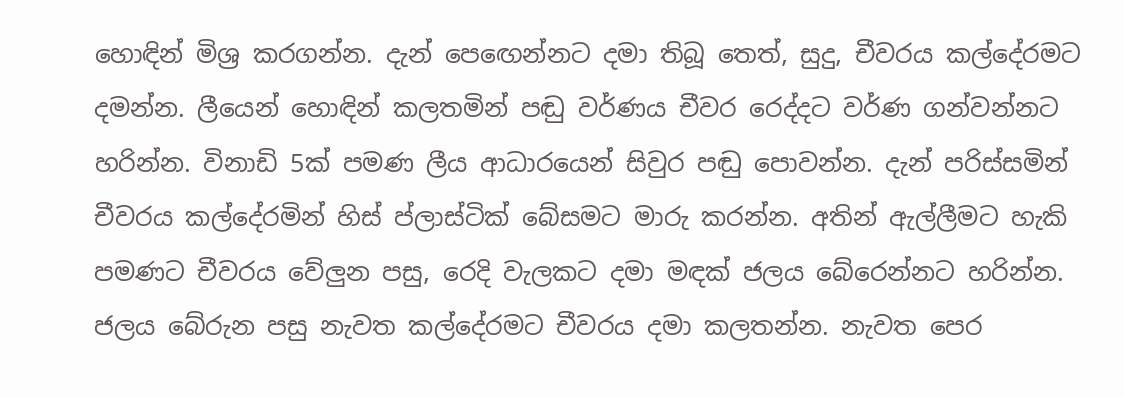හොඳින් මිශ්‍ර කරගන්න. දැන් පෙඟෙන්නට දමා තිබූ තෙත්, සුදු, චීවරය කල්දේරමට දමන්න. ලීයෙන් හොඳින් කලතමින් පඬු වර්ණය චීවර රෙද්දට වර්ණ ගන්වන්නට හරින්න. විනාඩි 5ක් පමණ ලීය ආධාරයෙන් සිවුර පඬු පොවන්න. දැන් පරිස්සමින් චීවරය කල්දේරමින් හිස් ප්ලාස්ටික් බේසමට මාරු කරන්න. අතින් ඇල්ලීමට හැකි පමණට චීවරය වේලුන පසු, රෙදි වැලකට දමා මඳක් ජලය බේරෙන්නට හරින්න. ජලය බේරුන පසු නැවත කල්දේරමට චීවරය දමා කලතන්න. නැවත පෙර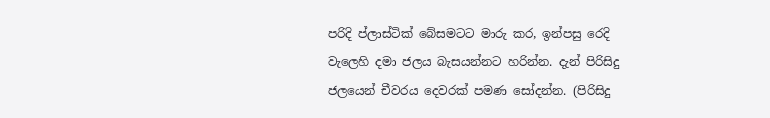පරිදි ප්ලාස්ටික් බේසමටට මාරු කර, ඉන්පසු රෙදි වැලෙහි දමා ජලය බැසයන්නට හරින්න. දැන් පිරිසිදු ජලයෙන් චීවරය දෙවරක් පමණ සෝදන්න. (පිරිසිදු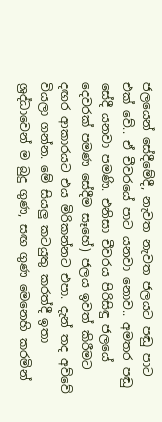ජලයෙන් සේදීමේදී, නැවත නැවත ජලයට පඬු පාට එක් වේ.. ඒ චීවරයේ පාට යනවා නොව.. අමතර පඬු සේදී යනවා පමණි. එනිසා චීවරය පිරිසිඳු ජලයේ දෙවරක් පමණ සේදීම සෑහේ) ජලය ඉවත් කිරීමට දඟර ආකාරයට එය මිරිකන්නට එපා. දැන් තද අව්වේ වියලා ගන්න. මේ සියලු කටයුතු කරත්දී ඉතා ශ්‍රද්ධාවෙන් ම බුදු ගුණ, සඟ ගුණ මෙනෙහි කරමින්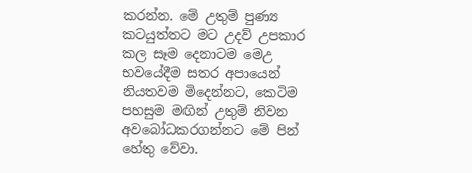කරන්න. මේ උතුම් පුණ්‍ය කටයුත්තට මට උදව් උපකාර කල සෑම දෙනාටම මෙඋ භවයේදීම සතර අපායෙන් නියතවම මිදෙන්නට, කෙටිම පහසුම මඟින් උතුම් නිවන අවබෝධකරගන්නට මේ පින් හේතු වේවා.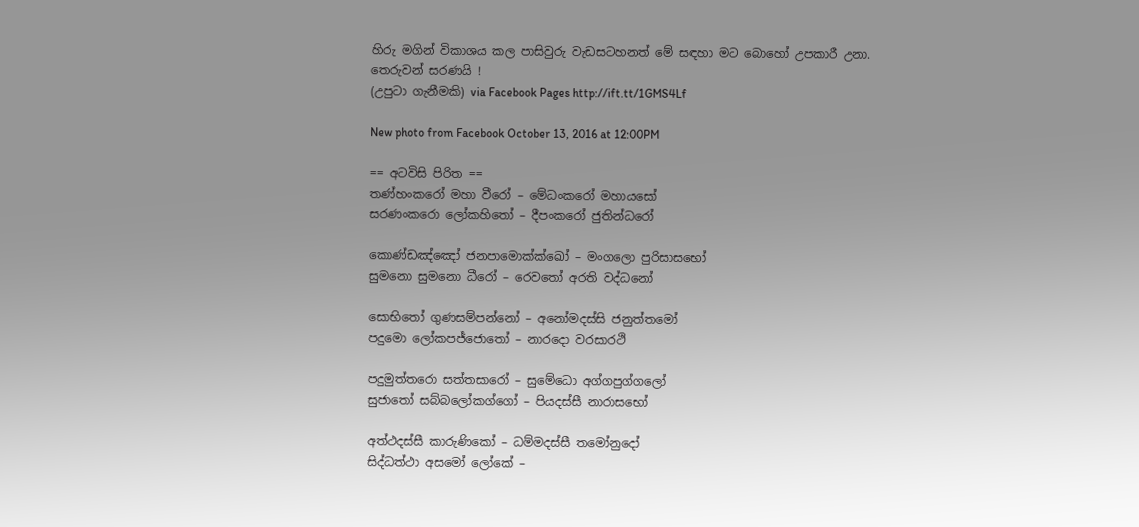හිරු මගින් විකාශය කල පාසිවුරු වැඩසටහනත් මේ සඳහා මට බොහෝ උපකාරී උනා.
තෙරුවන් සරණයි !
(උපුටා ගැනීමකි) via Facebook Pages http://ift.tt/1GMS4Lf

New photo from Facebook October 13, 2016 at 12:00PM

== අටවිසි පිරිත ==
තණ්හංකරෝ මහා වීරෝ – මේධංකරෝ මහායසෝ
සරණංකරො ලෝකහිතෝ – දීපංකරෝ ජුතින්ධරෝ

කොණ්ඩඤ්ඤෝ ජනපාමොක්ක්ඛෝ – මංගලො පුරිසාසභෝ
සුමනො සුමනො ධීරෝ – රෙවතෝ අරති වද්ධනෝ

සොභිතෝ ගුණසම්පන්නෝ – අනෝමදස්සි ජනුත්තමෝ
පදුමො ලෝකපජ්ජොතෝ – නාරදො වරසාරථි

පදුමුත්තරො සත්තසාරෝ – සුමේධො අග්ගපුග්ගලෝ
සුජාතෝ සබ්බලෝකග්ගෝ – පියදස්සී නාරාසභෝ

අත්ථදස්සී කාරුණිකෝ – ධම්මදස්සී තමෝනුදෝ
සිද්ධත්ථා අසමෝ ලෝකේ –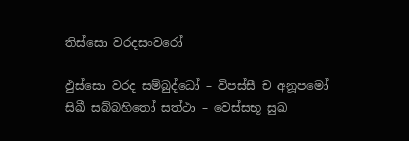තිස්සො වරදසංවරෝ

ඵුස්සො වරද සම්බුද්ධෝ – විපස්සී ච අනූපමෝ
සිඛී සබ්බහිතෝ සත්ථා – වෙස්සභූ සුඛ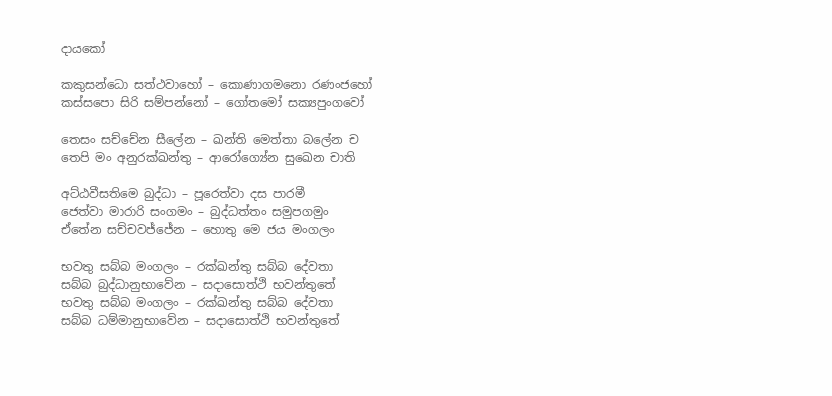දායකෝ

කකුසන්ධො සත්ථවාහෝ – කොණාගමනො රණංජහෝ
කස්සපො සිරි සම්පන්නෝ – ගෝතමෝ සක්‍යපුංගවෝ

තෙසං සච්චේන සීලේන – ඛන්ති මෙත්තා බලේන ච
තෙපි මං අනුරක්ඛන්තු – ආරෝග්‍යේන සුඛෙන චාති

අට්ඨවීසතිමෙ බුද්ධා – පූරෙත්වා දස පාරමී
ජෙත්වා මාරාරි සංගමං – බුද්ධත්තං සමුපගමුං
ඒතේන සච්චවජ්ජේන – හොතු මෙ ජය මංගලං

භවතු සබ්බ මංගලං – රක්ඛන්තු සබ්බ දේවතා
සබ්බ බුද්ධානුභාවේන – සදාසොත්ථි භවන්තුතේ
භවතු සබ්බ මංගලං – රක්ඛන්තු සබ්බ දේවතා
සබ්බ ධම්මානුභාවේන – සදාසොත්ථි භවන්තුතේ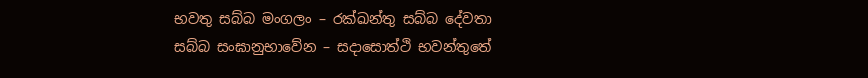භවතු සබ්බ මංගලං – රක්ඛන්තු සබ්බ දේවතා
සබ්බ සංඝානුභාවේන – සදාසොත්ථි භවන්තුතේ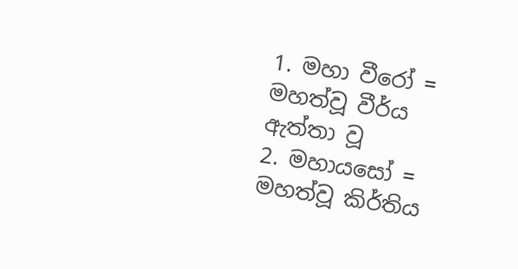1. මහා වීරෝ = මහත්වූ වීර්ය ඇත්තා වූ
2. මහායසෝ = මහත්වූ කිර්තිය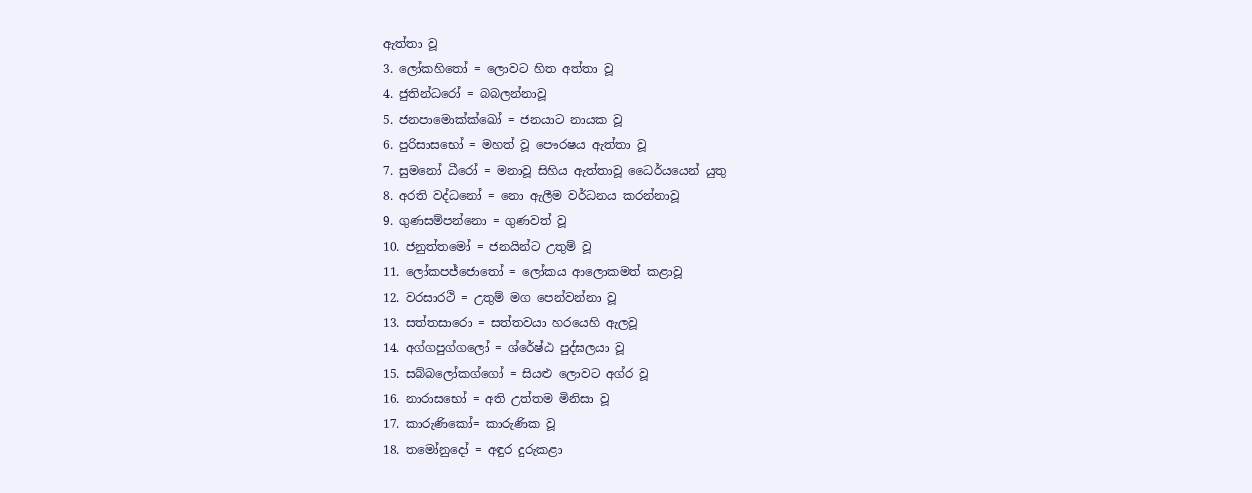ඇත්තා වූ
3. ලෝකහිතෝ = ලොවට හිත අත්තා වූ
4. ජුතින්ධරෝ = බබලන්නාවූ
5. ජනපාමොක්ක්ඛෝ = ජනයාට නායක වූ
6. පුරිසාසභෝ = මහත් වූ පෞරෂය ඇත්තා වූ
7. සුමනෝ ධීරෝ = මනාවූ සිහිය ඇත්තාවූ ධෛර්යයෙන් යුතු
8. අරති වද්ධනෝ = නො ඇලීම වර්ධනය කරන්නාවූ
9. ගුණසම්පන්නො = ගුණවත් වූ
10. ජනුත්තමෝ = ජනයින්ට උතුම් වූ
11. ලෝකපජ්ජොතෝ = ලෝකය ආලොකමත් කළාවූ
12. වරසාරථි = උතුම් මග පෙන්වන්නා වූ
13. සත්තසාරො = සත්තවයා හරයෙහි ඇලවූ
14. අග්ගපුග්ගලෝ = ශ්රේෂ්ඨ පුද්ඝලයා වූ
15. සබ්බලෝකග්ගෝ = සියළු ලොවට අග්ර වූ
16. නාරාසභෝ = අති උත්තම මිනිසා වූ
17. කාරුණිකෝ= කාරුණික වූ
18. තමෝනුදෝ = අඳුර දුරුකළා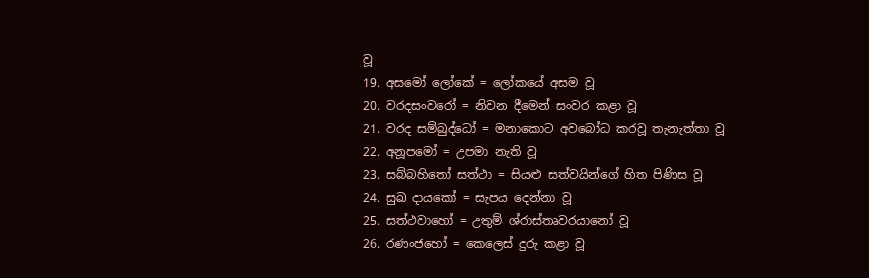වූ
19. අසමෝ ලෝකේ = ලෝකයේ අසම වූ
20. වරදසංවරෝ = නිවන දීමෙන් සංවර කළා වූ
21. වරද සම්බුද්ධෝ = මනාකොට අවබෝධ කරවූ තැනැත්තා වූ
22. අනූපමෝ = උපමා නැති වූ
23. සබ්බහිතෝ සත්ථා = සියළු සත්වයින්ගේ හිත පිණිස වූ
24. සුඛ දායකෝ = සැපය දෙන්නා වූ
25. සත්ථවාහෝ = උතුම් ශ්රාස්තෘවරයානෝ වූ
26. රණංජහෝ = කෙලෙස් දුරු කළා වූ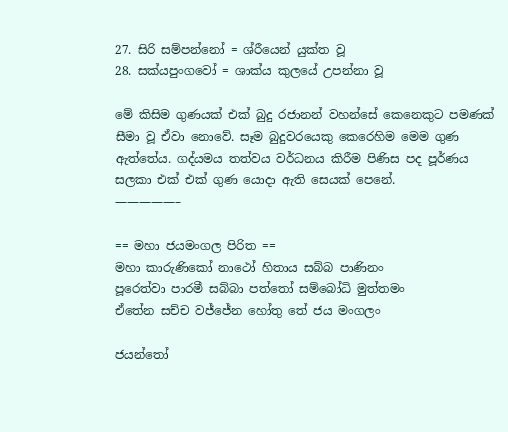27. සිරි සම්පන්නෝ = ශ්රීයෙන් යුක්ත වූ
28. සක්යපුංගවෝ = ශාක්ය කුලයේ උපන්නා වූ

මේ කිසිම ගුණයක් එක් බුදු රජානන් වහන්සේ කෙනෙකුට පමණක් සීමා වූ ඒවා නොවේ. සෑම බුදුවරයෙකු කෙරෙහිම මෙම ගුණ ඇත්තේය. ගද්යමය තත්වය වර්ධනය කිරීම පිණිස පද පූර්ණය සලකා එක් එක් ගුණ යොදා ඇති සෙයක් පෙනේ.
—————–

== මහා ජයමංගල පිරිත ==
මහා කාරුණිකෝ නාථෝ හිතාය සබ්බ පාණිනං
පූරෙත්වා පාරමී සබ්බා පත්තෝ සම්බෝධි මුත්තමං
ඒතේන සච්ච වජ්ජේන හෝතු තේ ජය මංගලං

ජයන්තෝ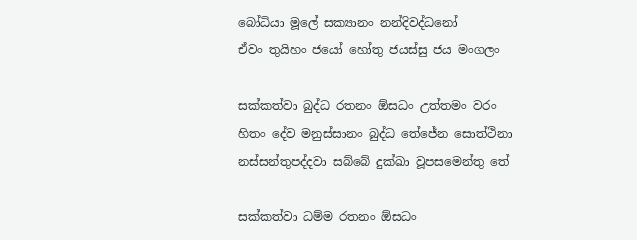බෝධියා මූලේ සක්‍යානං නන්දිවද්ධනෝ
ඒවං තුයිහං ජයෝ හෝතු ජයස්සු ජය මංගලං

සක්කත්වා බුද්ධ රතනං ඕසධං උත්තමං වරං
හිතං දේව මනුස්සානං බුද්ධ තේජේන සොත්ථිනා
නස්සන්තුපද්දවා සබ්බේ දුක්ඛා වූපසමෙන්තු තේ

සක්කත්වා ධම්ම රතනං ඕසධං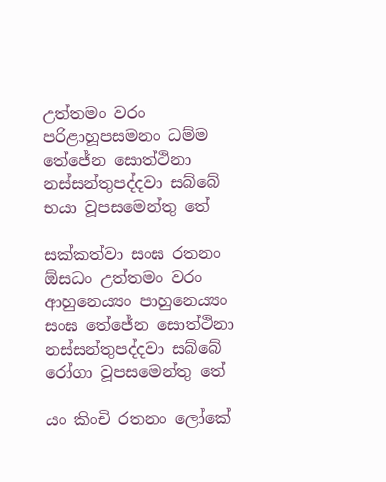උත්තමං වරං
පරිළාහූපසමනං ධම්ම තේජේන සොත්ථිනා
නස්සන්තුපද්දවා සබ්බේ භයා වූපසමෙන්තු තේ

සක්කත්වා සංඝ රතනං ඕසධං උත්තමං වරං
ආහුනෙය්‍යං පාහුනෙය්‍යං සංඝ තේජේන සොත්ථිනා
නස්සන්තුපද්දවා සබ්බේ රෝගා වූපසමෙන්තු තේ

යං කිංචි රතනං ලෝකේ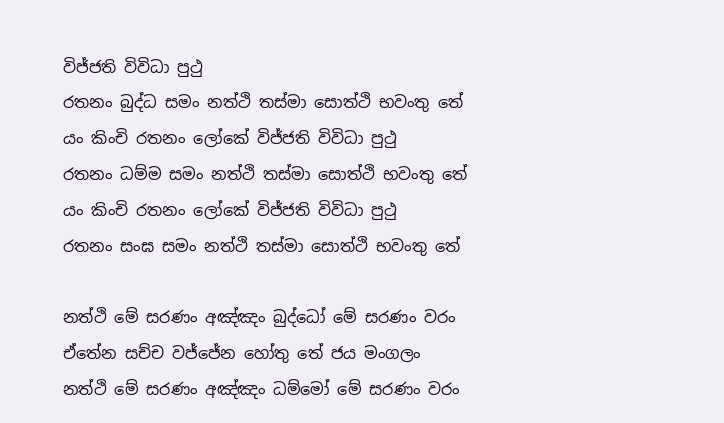විජ්ජති විවිධා පුථු
රතනං බුද්ධ සමං නත්ථි තස්මා සොත්ථි භවංතු තේ
යං කිංචි රතනං ලෝකේ විජ්ජති විවිධා පුථු
රතනං ධම්ම සමං නත්ථි තස්මා සොත්ථි භවංතු තේ
යං කිංචි රතනං ලෝකේ විජ්ජති විවිධා පුථු
රතනං සංඝ සමං නත්ථි තස්මා සොත්ථි භවංතු තේ

නත්ථි මේ සරණං අඤ්ඤං බුද්ධෝ මේ සරණං වරං
ඒතේන සච්ච වජ්ජේන හෝතු තේ ජය මංගලං
නත්ථි මේ සරණං අඤ්ඤං ධම්මෝ මේ සරණං වරං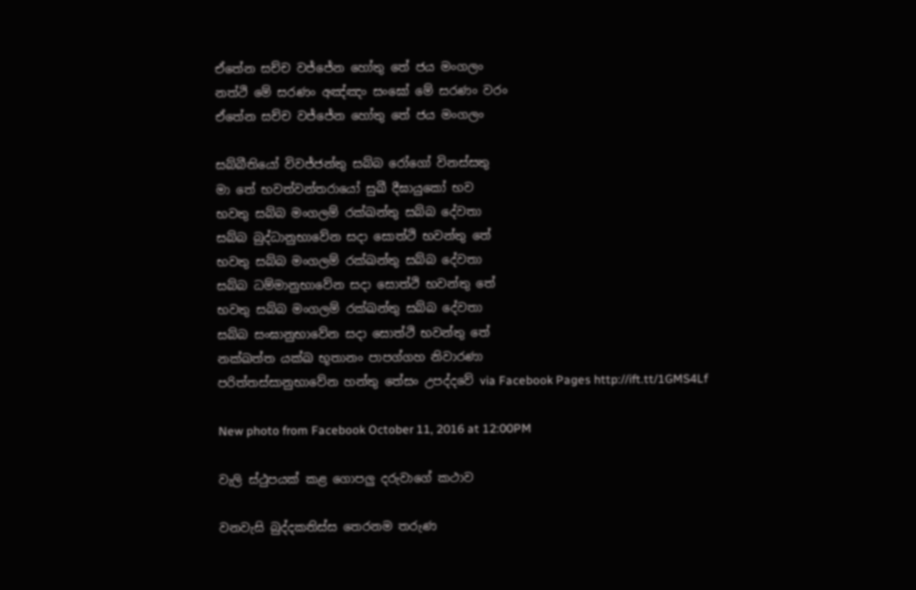ඒතේන සච්ච වජ්ජේන හෝතු තේ ජය මංගලං
නත්ථි මේ සරණං අඤ්ඤං සංඝෝ මේ සරණං වරං
ඒතේන සච්ච වජ්ජේන හෝතු තේ ජය මංගලං

සබ්බීතියෝ විවජ්ජන්තු සබ්බ රෝගෝ විනස්සතු
මා තේ භවත්වන්තරායෝ සුඛී දීඝායුකෝ භව
භවතු සබ්බ මංගලම් රක්ඛන්තු සබ්බ දේවතා
සබ්බ බුද්ධානුභාවේන සදා සොත්ථි භවන්තු තේ
භවතු සබ්බ මංගලම් රක්ඛන්තු සබ්බ දේවතා
සබ්බ ධම්මානුභාවේන සදා සොත්ථි භවන්තු තේ
භවතු සබ්බ මංගලම් රක්ඛන්තු සබ්බ දේවතා
සබ්බ සංඝානුභාවේන සදා සොත්ථි භවන්තු තේ
නක්ඛත්ත යක්ඛ භූතානං පාපග්ගහ නිවාරණා
පරිත්තස්සානුභාවේන හන්තු තේසං උපද්දවේ via Facebook Pages http://ift.tt/1GMS4Lf

New photo from Facebook October 11, 2016 at 12:00PM

වැලි ස්ථුපයක් කළ ගොපලු දරුවාගේ කථාව

වනවැසි බුද්දකතිස්ස තෙරනම තරුණ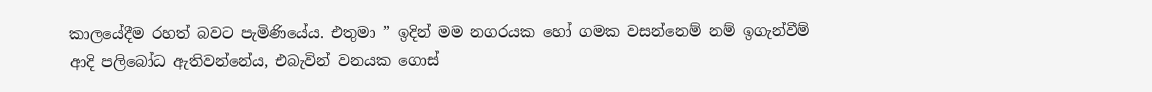කාලයේදීම රහත් බවට පැමිණියේය. එතුමා ” ඉදින් මම නගරයක හෝ ගමක වසන්නෙම් නම් ඉගැන්වීම් ආදි පලිබෝධ ඇතිවන්නේය, එබැවින් වනයක ගොස්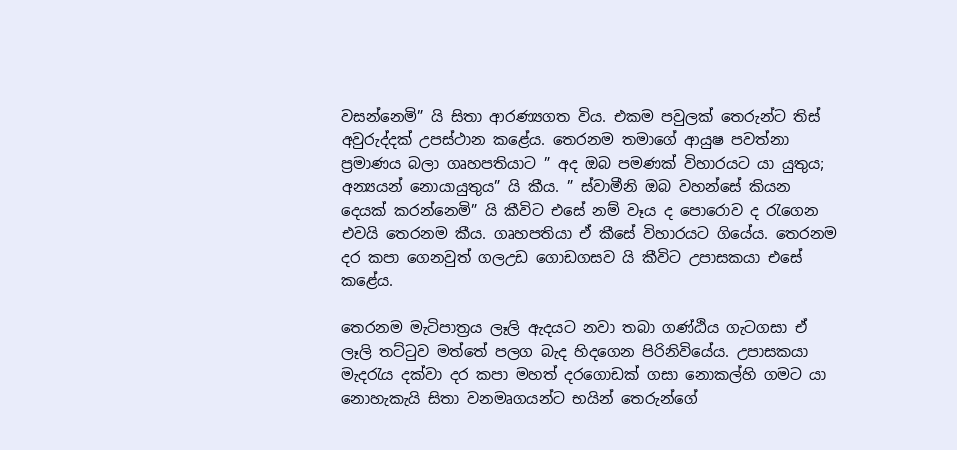වසන්නෙමි” යි සිතා ආරණ්‍යගත විය. එකම පවුලක් තෙරුන්ට තිස් අවුරුද්දක් උපස්ථාන කළේය. තෙරනම තමාගේ ආයුෂ පවත්නා ප්‍රමාණය බලා ගෘහපතියාට ” අද ඔබ පමණක් විහාරයට යා යුතුය; අන්‍යයන් නොයායුතුය” යි කීය. ” ස්වාමීනි ඔබ වහන්සේ කියන දෙයක් කරන්නෙමි” යි කීවිට එසේ නම් වෑය ද පොරොව ද රැගෙන එවයි තෙරනම කීය. ගෘහපතියා ඒ කීසේ විහාරයට ගියේය. තෙරනම දර කපා ගෙනවුත් ගලඋඩ ගොඩගසව යි කීවිට උපාසකයා එසේ කළේය.

තෙරනම මැටිපාත්‍රය ලෑලි ඇදයට නවා තබා ගණ්ඨිය ගැටගසා ඒ ලෑලි තට්ටුව මත්තේ පලග බැද හිදගෙන පිරිනිවියේය. උපාසකයා මැදරැය දක්වා දර කපා මහත් දරගොඩක් ගසා නොකල්හි ගමට යා නොහැකැයි සිතා වනමෘගයන්ට භයින් තෙරුන්ගේ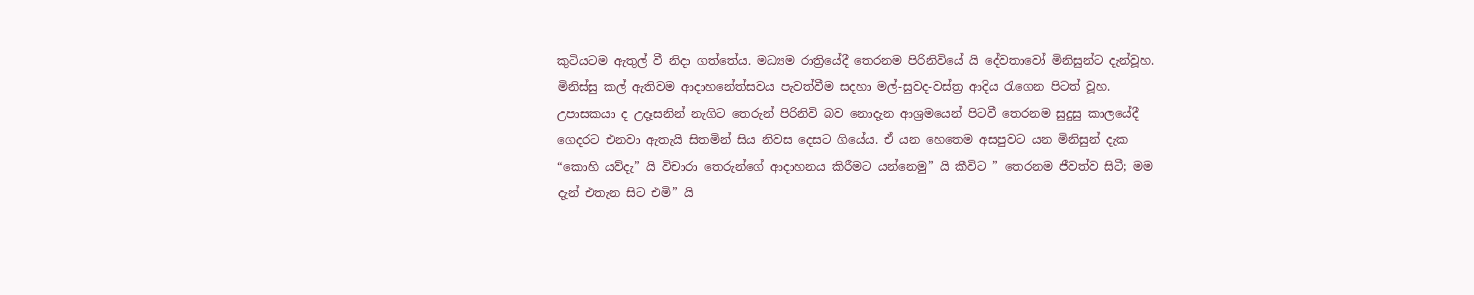කුටියටම ඇතුල් වී නිදා ගත්තේය. මධ්‍යම රාත්‍රියේදී තෙරනම පිරිනිවියේ යි දේවතාවෝ මිනිසුන්ට දැන්වූහ. මිනිස්සු කල් ඇතිවම ආදාහනේත්සවය පැවත්වීම සදහා මල්-සුවද-වස්ත්‍ර ආදිය රැගෙන පිටත් වූහ. උපාසකයා ද උදෑසනින් නැගිට තෙරුන් පිරිනිවි බව නොදැන ආශ්‍රමයෙන් පිටවී තෙරනම සුදුසු කාලයේදී ගෙදරට එනවා ඇතැයි සිතමින් සිය නිවස දෙසට ගියේය. ඒ යන හෙතෙම අසපුවට යන මිනිසුන් දැක “කොහි යව්දැ” යි විචාරා තෙරුන්ගේ ආදාහනය කිරීමට යන්නෙමු” යි කීවිට ” තෙරනම ජීවත්ව සිටී; මම දැන් එතැන සිට එමි” යි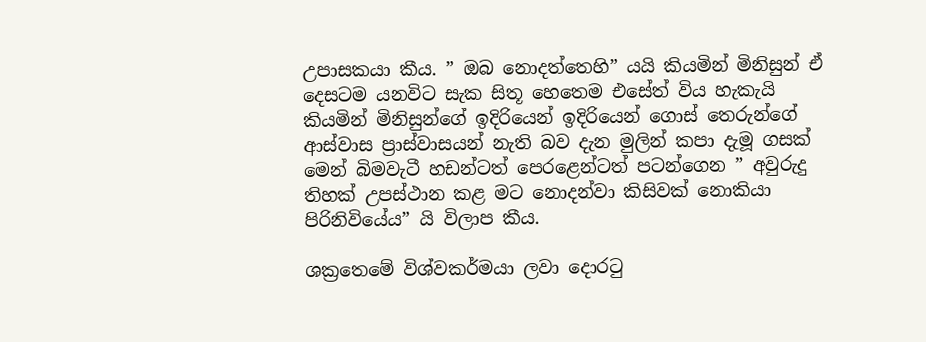උපාසකයා කීය. ” ඔබ නොදත්තෙහි” යයි කියමින් මිනිසුන් ඒ දෙසටම යනවිට සැක සිතූ හෙතෙම එසේත් විය හැකැයි කියමින් මිනිසුන්ගේ ඉදිරියෙන් ඉදිරියෙන් ගොස් තෙරුන්ගේ ආස්වාස ප්‍රාස්වාසයන් නැති බව දැන මුලින් කපා දැමූ ගසක් මෙන් බිමවැටී හඩන්ටත් පෙරළෙන්ටත් පටන්ගෙන ” අවුරුදු තිහක් උපස්ථාන කළ මට නොදන්වා කිසිවක් නොකියා පිරිනිවියේය” යි විලාප කීය.

ශක්‍රතෙමේ විශ්වකර්මයා ලවා දොරටු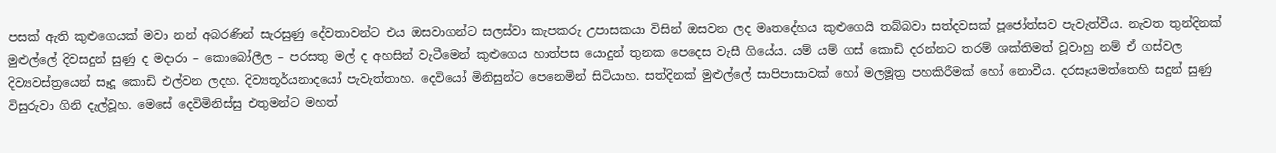පසක් ඇති කුළුගෙයක් මවා නන් අබරණින් සැරසුණු දේවතාවන්ට එය ඔසවාගන්ට සලස්වා කැපකරු උපාසකයා විසින් ඔසවන ලද මෘතදේහය කුළුගෙයි තබ්බවා සත්දවසක් පූජෝත්සව පැවැත්වීය. නැවත තුන්දිනක් මුළුල්ලේ දිවසදුන් සුණු ද මදාරා – කොබෝලීල – පරසතු මල් ද අහසින් වැටීමෙන් කුළුගෙය හාත්පස යොදුන් තුනක පෙදෙස වැසී ගියේය. යම් යම් ගස් කොඩි දරන්නට තරම් ශක්තිමත් වූවාහු නම් ඒ ගස්වල දිව්‍යවස්ත්‍රයෙන් සෑදූ කොඩි එල්වන ලදහ. දිව්‍යතූර්යනාදයෝ පැවැත්තාහ. දෙවියෝ මිනිසුන්ට පෙනෙමින් සිටියාහ. සත්දිනක් මුළුල්ලේ සාපිපාසාවක් හෝ මලමූත්‍ර පහකිරීමක් හෝ නොවීය. දරසෑයමත්තෙහි සදුන් සුණු විසුරුවා ගිනි දැල්වූහ. මෙසේ දෙවිමිනිස්සු එතුමන්ට මහත්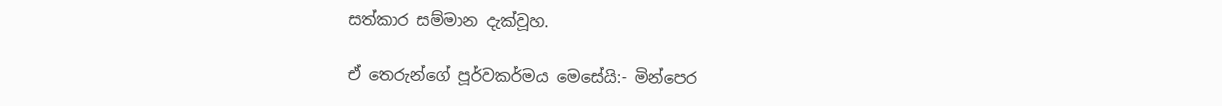සත්කාර සම්මාන දැක්වූහ.

ඒ තෙරුන්ගේ පූර්වකර්මය මෙසේයි:- මින්පෙර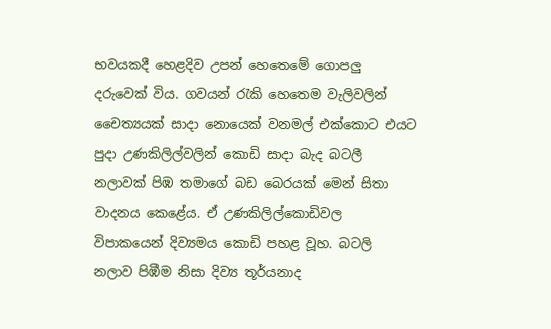භවයකදී හෙළදිව උපන් හෙතෙමේ ගොපලු දරුවෙක් විය. ගවයන් රැකි හෙතෙම වැලිවලින් චෛත්‍යයක් සාදා නොයෙක් වනමල් එක්කොට එයට පුදා උණකිලිල්වලින් කොඩි සාදා බැද බටලී නලාවක් පිඹ තමාගේ බඩ බෙරයක් මෙන් සිතා වාදනය කෙළේය. ඒ උණකිලිල්කොඩිවල විපාකයෙන් දිව්‍යමය කොඩි පහළ වූහ. බටලි නලාව පිඹීම නිසා දිව්‍ය තූර්යනාද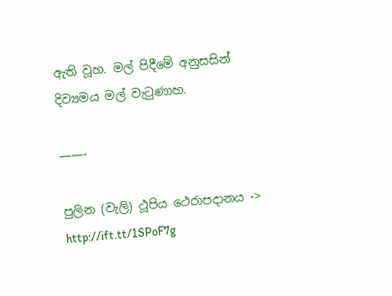ඇති වූහ. මල් පිදීමේ අනුසසින් දිව්‍යමය මල් වැටුණාහ.

——-

පුලින (වැලි) ථූපිය ථෙරාපදානය -> http://ift.tt/1SPoF7g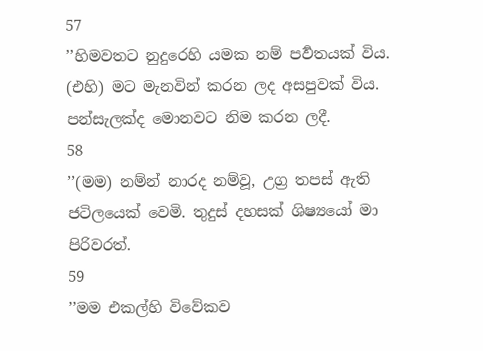57
’’හිමවතට නුදුරෙහි යමක නම් පර්‍වතයක් විය. (එහි) මට මැනවින් කරන ලද අසපුවක් විය. පන්සැලක්ද මොනවට නිම කරන ලදී.
58
’’(මම) නම්න් නාරද නම්වූ, උග්‍ර තපස් ඇති ජටිලයෙක් වෙමි. තුදුස් දහසක් ශිෂ්‍යයෝ මා පිරිවරත්.
59
’’මම එකල්හි විවේකව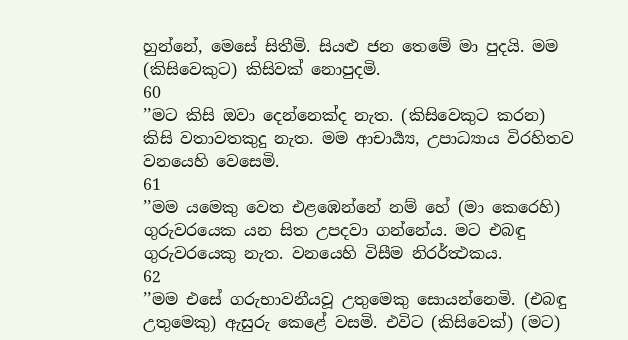හුන්නේ, මෙසේ සිතීමි. සියළු ජන තෙමේ මා පුදයි. මම (කිසිවෙකුට) කිසිවක් නොපුදමි.
60
’’මට කිසි ඔවා දෙන්නෙක්ද නැත. (කිසිවෙකුට කරන) කිසි වතාවතකුදු නැත. මම ආචාර්‍ය්‍ය, උපාධ්‍යාය විරහිතව වනයෙහි වෙසෙමි.
61
’’මම යමෙකු වෙත එළඹෙන්නේ නම් හේ (මා කෙරෙහි) ගුරුවරයෙක යන සිත උපදවා ගන්නේය. මට එබඳු ගුරුවරයෙකු නැත. වනයෙහි විසීම නිරර්ත්‍ථකය.
62
’’මම එසේ ගරුභාවනීයවූ උතුමෙකු සොයන්නෙමි. (එබඳු උතුමෙකු) ඇසුරු කෙළේ වසමි. එවිට (කිසිවෙක්) (මට)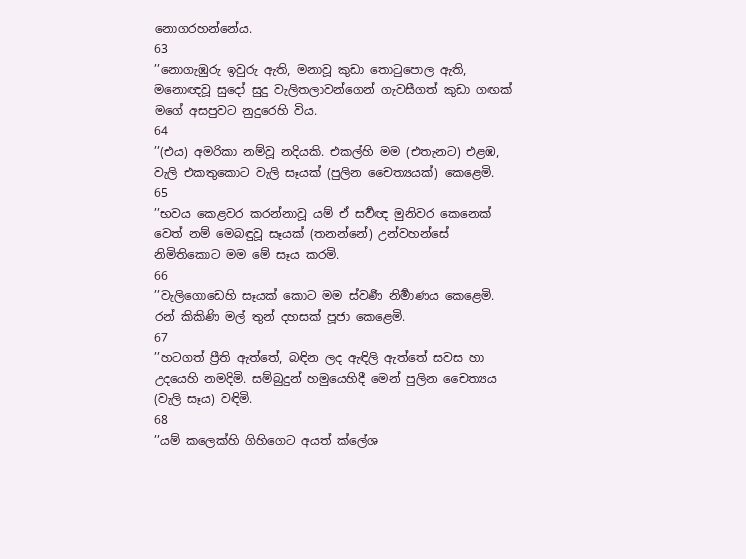නොගරහන්නේය.
63
’’නොගැඹුරු ඉවුරු ඇති, මනාවූ කුඩා තොටුපොල ඇති, මනොඥවූ සුදෝ සුදු වැලිතලාවන්ගෙන් ගැවසීගත් කුඩා ගඟක් මගේ අසපුවට නුදුරෙහි විය.
64
’’(එය) අමරිකා නම්වූ නදියකි. එකල්හි මම (එතැනට) එළඹ, වැලි එකතුකොට වැලි සෑයක් (පුලින චෛත්‍යයක්) කෙළෙමි.
65
’’භවය කෙළවර කරන්නාවූ යම් ඒ සර්‍වඥ මුනිවර කෙනෙක් වෙත් නම් මෙබඳුවූ සෑයක් (තනන්නේ) උන්වහන්සේ නිමිතිකොට මම මේ සෑය කරමි.
66
’’වැලිගොඩෙහි සෑයක් කොට මම ස්වර්‍ණ නිර්‍මාණය කෙළෙමි. රන් කිකිණි මල් තුන් දහසක් පූජා කෙළෙමි.
67
’’හටගත් ප්‍රීති ඇත්තේ, බඳින ලද ඇඳිලි ඇත්තේ සවස හා උදයෙහි නමදිමි. සම්බුදුන් හමුයෙහිදී මෙන් පුලින චෛත්‍යය (වැලි සෑය) වඳිමි.
68
’’යම් කලෙක්හි ගිහිගෙට අයත් ක්ලේශ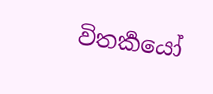විතර්‍කයෝ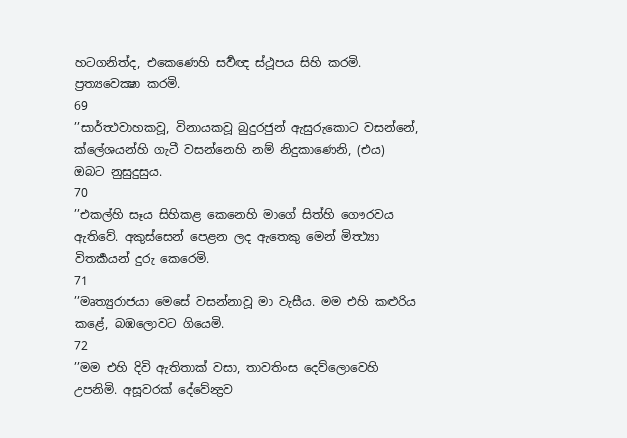හටගනිත්ද, එකෙණෙහි සර්‍වඥ ස්ථූපය සිහි කරමි. ප්‍රත්‍යවෙක්‍ෂා කරමි.
69
’’සාර්ත්‍ථවාහකවූ, විනායකවූ බුදුරජුන් ඇසුරුකොට වසන්නේ, ක්ලේශයන්හි ගැටී වසන්නෙහි නම් නිදුකාණෙනි, (එය) ඔබට නුසුදුසුය.
70
’’එකල්හි සෑය සිහිකළ කෙනෙහි මාගේ සිත්හි ගෞරවය ඇතිවේ. අකුස්සෙන් පෙළන ලද ඇතෙකු මෙන් මිත්‍ථ්‍යා විතර්‍කයන් දුරු කෙරෙමි.
71
’’මෘත්‍යුරාජයා මෙසේ වසන්නාවූ මා වැසීය. මම එහි කළුරිය කළේ, බඹලොවට ගියෙමි.
72
’’මම එහි දිවි ඇතිතාක් වසා, තාවතිංස දෙව්ලොවෙහි උපනිමි. අසූවරක් දේවේන්‍ද්‍රව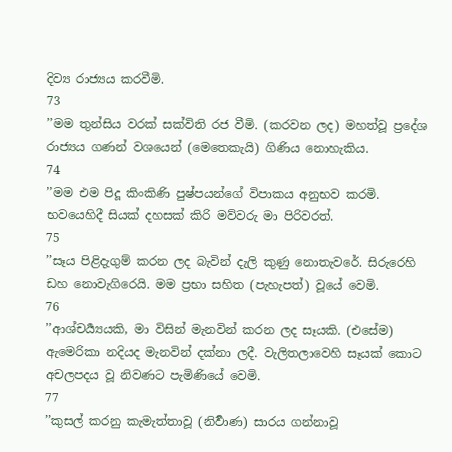දිව්‍ය රාජ්‍යය කරවීමි.
73
’’මම තුන්සිය වරක් සක්විති රජ වීමි. (කරවන ලද) මහත්වූ ප්‍රදේශ රාජ්‍යය ගණන් වශයෙන් (මෙතෙකැයි) ගිණිය නොහැකිය.
74
’’මම එම පිදූ කිංකිණි පුෂ්පයන්ගේ විපාකය අනුභව කරමි. භවයෙහිදී සියක් දහසක් කිරි මව්වරු මා පිරිවරත්.
75
’’සෑය පිළිදැගුම් කරන ලද බැවින් දැලි කුණු නොතැවරේ. සිරුරෙහි ඩහ නොවැගිරෙයි. මම ප්‍රභා සහිත (පැහැපත්) වූයේ වෙමි.
76
’’ආශ්චර්‍ය්‍යයකි, මා විසින් මැනවින් කරන ලද සෑයකි. (එසේම) ඇමෙරිකා නදියද මැනවින් දක්නා ලදී. වැලිතලාවෙහි සෑයක් කොට අචලපදය වූ නිවණට පැමිණියේ වෙමි.
77
’’කුසල් කරනු කැමැත්තාවූ (නිර්‍වාණ) සාරය ගන්නාවූ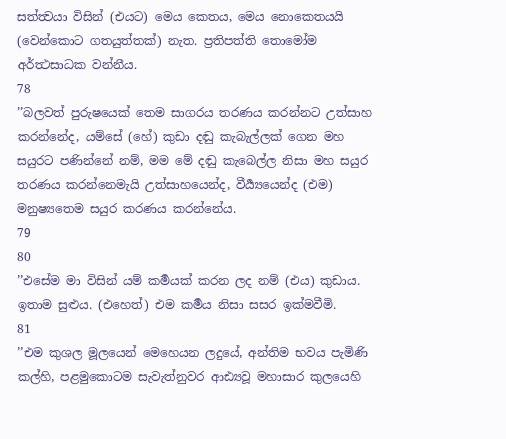සත්ත්‍වයා විසින් (එයට) මෙය කෙතය, මෙය නොකෙතයයි (වෙන්කොට ගතයුත්තක්) නැත. ප්‍රතිපත්ති තොමෝම අර්ත්‍ථසාධක වන්නීය.
78
’’බලවත් පුරුෂයෙක් තෙම සාගරය තරණය කරන්නට උත්සාහ කරන්නේද, යම්සේ (හේ) කුඩා දඬු කැබැල්ලක් ගෙන මහ සයුරට පණින්නේ නම්, මම මේ දඬු කැබෙල්ල නිසා මහ සයුර තරණය කරන්නෙමැයි උත්සාහයෙන්ද, වීර්‍ය්‍යයෙන්ද (එම) මනුෂ්‍යතෙම සයුර කරණය කරන්නේය.
79
80
’’එසේම මා විසින් යම් කර්‍මයක් කරන ලද නම් (එය) කුඩාය. ඉතාම සුළුය. (එහෙත්) එම කර්‍මය නිසා සසර ඉක්මවීමි.
81
’’එම කුශල මූලයෙන් මෙහෙයන ලදුයේ, අන්තිම භවය පැමිණි කල්හි, පළමුකොටම සැවැත්නුවර ආඪ්‍යවූ මහාසාර කුලයෙහි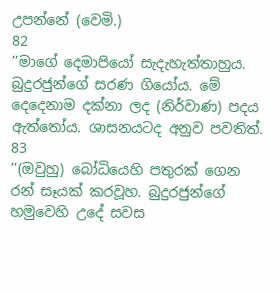උපන්නේ (වෙමි.)
82
’’මාගේ දෙමාපියෝ සැදැහැත්තාහුය. බුදුරජුන්ගේ සරණ ගියෝය. මේ දෙදෙනාම දක්නා ලද (නිර්වාණ) පදය ඇත්තෝය. ශාසනයටද අනුව පවතිත්.
83
’’(ඔවුහු) බෝධියෙහි පතුරක් ගෙන රන් සෑයක් කරවූහ. බුදුරජුන්ගේ හමුවෙහි උදේ සවස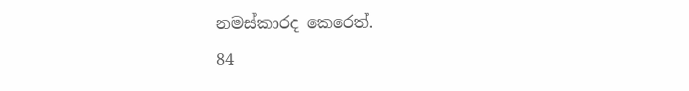නමස්කාරද කෙරෙත්.
84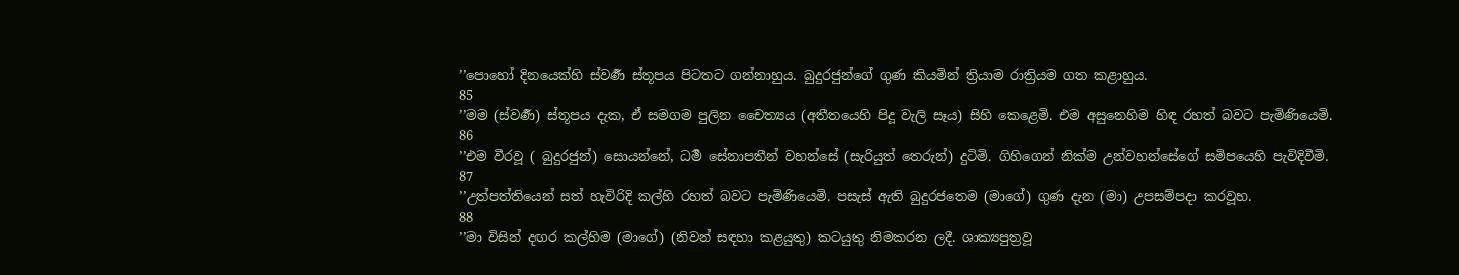’’පොහෝ දිනයෙක්හි ස්වර්‍ණ ස්තූපය පිටතට ගන්නාහුය. බුදුරජුන්ගේ ගුණ කියමින් ත්‍රියාම රාත්‍රියම ගත කළාහුය.
85
’’මම (ස්වර්‍ණ) ස්තූපය දැක, ඒ සමගම පුලින චෛත්‍යය (අතීතයෙහි පිදූ වැලි සෑය) සිහි කෙළෙමි. එම අසුනෙහිම හිඳ රහත් බවට පැමිණියෙමි.
86
’’එම වීරවූ ( බුදුරජුන්) සොයන්නේ, ධර්‍ම සේනාපතීන් වහන්සේ (සැරියුත් තෙරුන්) දුටිමි. ගිහිගෙන් නික්ම උන්වහන්සේගේ සමිපයෙහි පැවිදිවීමි.
87
’’උත්පත්තියෙන් සත් හැවිරිදි කල්හි රහත් බවට පැමිණියෙමි. පසැස් ඇති බුදුරජතෙම (මාගේ) ගුණ දැන (මා) උපසම්පදා කරවූහ.
88
’’මා විසින් දඟර කල්හිම (මාගේ) (නිවන් සඳහා කළයුතු) කටයුතු නිමකරන ලදී. ශාක්‍යපුත්‍රවූ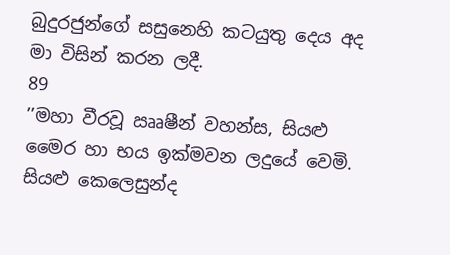බුදුරජුන්ගේ සසුනෙහි කටයුතු දෙය අද මා විසින් කරන ලදී.
89
’’මහා වීරවූ ඎෂීන් වහන්ස, සියළු මෛර හා භය ඉක්මවන ලදුයේ වෙමි. සියළු කෙලෙසුන්ද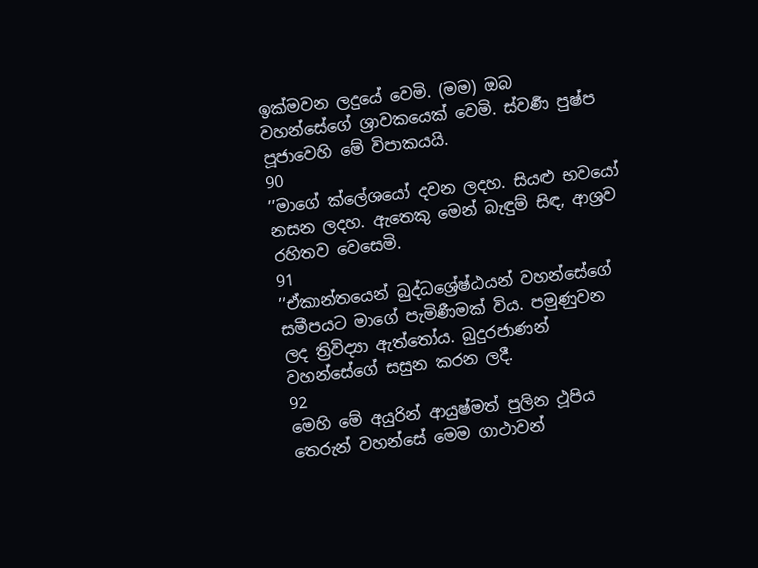ඉක්මවන ලදුයේ වෙමි. (මම) ඔබ වහන්සේගේ ශ්‍රාවකයෙක් වෙමි. ස්වර්‍ණ පුෂ්ප පූජාවෙහි මේ විපාකයයි.
90
’’මාගේ ක්ලේශයෝ දවන ලදහ. සියළු භවයෝ නසන ලදහ. ඇතෙකු මෙන් බැඳුම් සිඳ, ආශ්‍රව රහිතව වෙසෙමි.
91
’’ඒකාන්තයෙන් බුද්ධශ්‍රේෂ්ඨයන් වහන්සේගේ සමීපයට මාගේ පැමිණීමක් විය. පමුණුවන ලද ත්‍රිවිද්‍යා ඇත්තෝය. බුදුරජාණන් වහන්සේගේ සසුන කරන ලදී.
92
මෙහි මේ අයුරින් ආයුෂ්මත් පුලින ථූපිය තෙරුන් වහන්සේ මෙම ගාථාවන්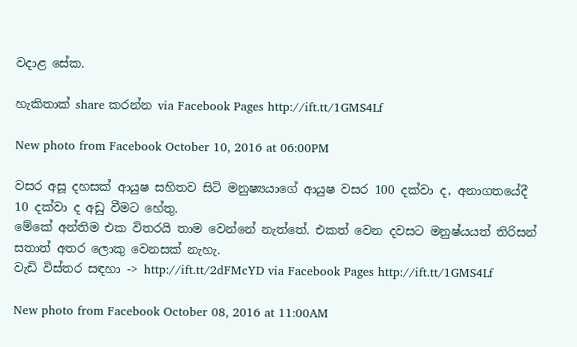වදාළ සේක.

හැකිතාක් share කරන්න via Facebook Pages http://ift.tt/1GMS4Lf

New photo from Facebook October 10, 2016 at 06:00PM

වසර අසූ දහසක් ආයුෂ සහිතව සිටි මනුෂ්‍යයාගේ ආයුෂ වසර 100 දක්වා ද, අනාගතයේදී 10 දක්වා ද අඩු වීමට හේතු.
මේකේ අන්තිම එක විතරයි තාම වෙන්නේ නැත්තේ. එකත් වෙන දවසට මනුෂ්යයත් තිරිසන් සතාත් අතර ලොකු වෙනසක් නැහැ.
වැඩි විස්තර සඳහා -> http://ift.tt/2dFMcYD via Facebook Pages http://ift.tt/1GMS4Lf

New photo from Facebook October 08, 2016 at 11:00AM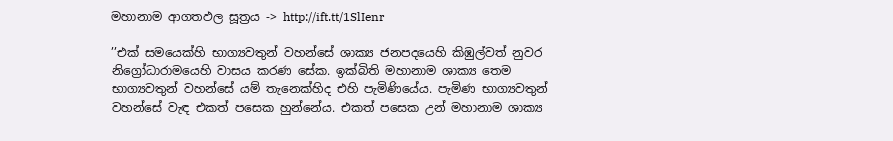මහානාම ආගතඵල සූත්‍රය -> http://ift.tt/1SlIenr

’’එක් සමයෙක්හි භාග්‍යවතුන් වහන්සේ ශාක්‍ය ජනපදයෙහි කිඹුල්වත් නුවර නිග්‍රෝධාරාමයෙහි වාසය කරණ සේක. ඉක්බිති මහානාම ශාක්‍ය තෙම භාග්‍යවතුන් වහන්සේ යම් තැනෙක්හිද එහි පැමිණියේය. පැමිණ භාග්‍යවතුන් වහන්සේ වැඳ එකත් පසෙක හුන්නේය. එකත් පසෙක උන් මහානාම ශාක්‍ය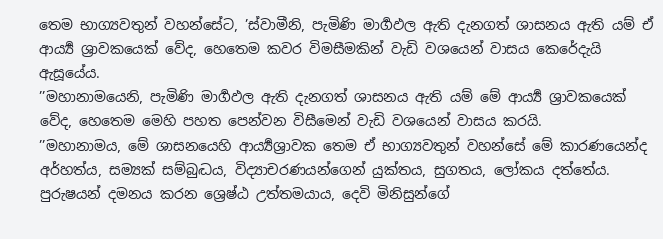තෙම භාග්‍යවතුන් වහන්සේට, ’ස්වාමීනි, පැමිණි මාර්‍ගඵල ඇති දැනගත් ශාසනය ඇති යම් ඒ ආර්‍ය්‍ය ශ්‍රාවකයෙක් වේද, හෙතෙම කවර විමසීමකින් වැඩි වශයෙන් වාසය කෙරේදැයි ඇසූයේය.
’’මහානාමයෙනි, පැමිණි මාර්‍ගඵල ඇති දැනගත් ශාසනය ඇති යම් මේ ආර්‍ය්‍ය ශ්‍රාවකයෙක් වේද, හෙතෙම මෙහි පහත පෙන්වන විසීමෙන් වැඩි වශයෙන් වාසය කරයි.
’’මහානාමය, මේ ශාසනයෙහි ආර්‍ය්‍යශ්‍රාවක තෙම ඒ භාග්‍යවතුන් වහන්සේ මේ කාරණයෙන්ද අර්හත්ය, සම්‍යක් සම්බුද්‍ධය, විද්‍යාචරණයන්ගෙන් යුක්තය, සුගතය, ලෝකය දත්තේය. පුරුෂයන් දමනය කරන ශ්‍රෙෂ්ඨ උත්තමයාය, දෙවි මිනිසුන්ගේ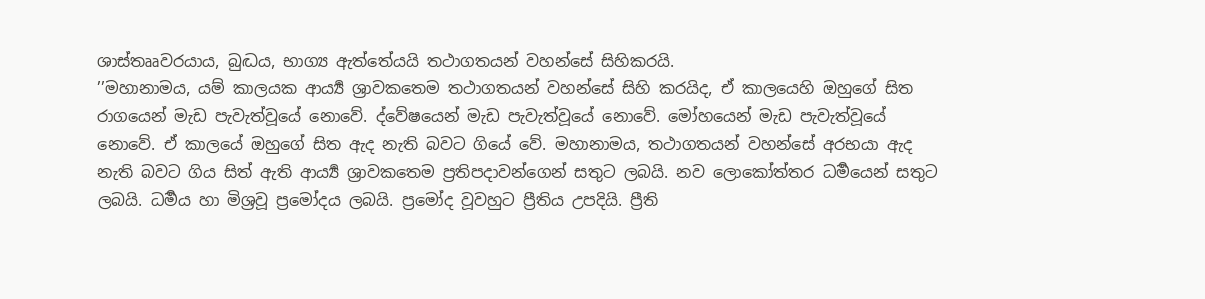ශාස්තෲවරයාය, බුද්‍ධය, භාග්‍ය ඇත්තේයයි තථාගතයන් වහන්සේ සිහිකරයි.
’’මහානාමය, යම් කාලයක ආර්‍ය්‍ය ශ්‍රාවකතෙම තථාගතයන් වහන්සේ සිහි කරයිද, ඒ කාලයෙහි ඔහුගේ සිත රාගයෙන් මැඩ පැවැත්වූයේ නොවේ. ද්වේෂයෙන් මැඩ පැවැත්වූයේ නොවේ. මෝහයෙන් මැඩ පැවැත්වූයේ නොවේ. ඒ කාලයේ ඔහුගේ සිත ඇද නැති බවට ගියේ වේ. මහානාමය, තථාගතයන් වහන්සේ අරභයා ඇද නැති බවට ගිය සිත් ඇති ආර්‍ය්‍ය ශ්‍රාවකතෙම ප්‍රතිපදාවන්ගෙන් සතුට ලබයි. නව ලොකෝත්තර ධර්‍මයෙන් සතුට ලබයි. ධර්‍මය හා මිශ්‍රවූ ප්‍රමෝදය ලබයි. ප්‍රමෝද වූවහුට ප්‍රීතිය උපදියි. ප්‍රීති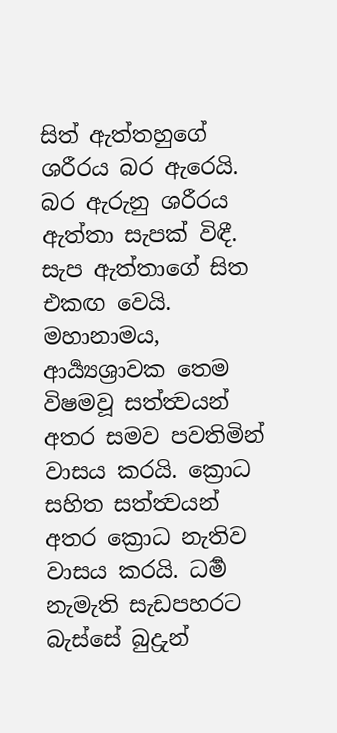සිත් ඇත්තහුගේ ශරීරය බර ඇරෙයි. බර ඇරුනු ශරීරය ඇත්තා සැපක් විඳී. සැප ඇත්තාගේ සිත එකඟ වෙයි. මහානාමය, ආර්‍ය්‍යශ්‍රාවක තෙම විෂමවූ සත්ත්‍වයන් අතර සමව පවතිමින් වාසය කරයි. ක්‍රොධ සහිත සත්ත්‍වයන් අතර ක්‍රොධ නැතිව වාසය කරයි. ධර්‍ම නැමැති සැඩපහරට බැස්සේ බුද්‍රුන්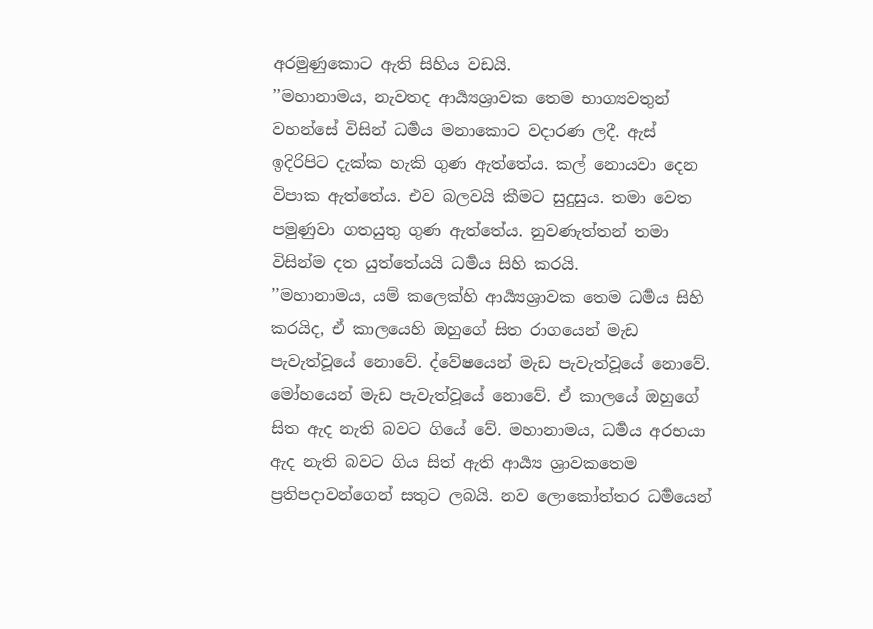අරමුණුකොට ඇති සිහිය වඩයි.
’’මහානාමය, නැවතද ආර්‍ය්‍යශ්‍රාවක තෙම භාග්‍යවතුන් වහන්සේ විසින් ධර්‍මය මනාකොට වදාරණ ලදී. ඇස් ඉදිරිපිට දැක්ක හැකි ගුණ ඇත්තේය. කල් නොයවා දෙන විපාක ඇත්තේය. එව බලවයි කීමට සුදුසුය. තමා වෙත පමුණුවා ගතයුතු ගුණ ඇත්තේය. නුවණැත්තන් තමා විසින්ම දත යුත්තේයයි ධර්‍මය සිහි කරයි.
’’මහානාමය, යම් කලෙක්හි ආර්‍ය්‍යශ්‍රාවක තෙම ධර්‍මය සිහි කරයිද, ඒ කාලයෙහි ඔහුගේ සිත රාගයෙන් මැඩ පැවැත්වූයේ නොවේ. ද්වේෂයෙන් මැඩ පැවැත්වූයේ නොවේ. මෝහයෙන් මැඩ පැවැත්වූයේ නොවේ. ඒ කාලයේ ඔහුගේ සිත ඇද නැති බවට ගියේ වේ. මහානාමය, ධර්‍මය අරභයා ඇද නැති බවට ගිය සිත් ඇති ආර්‍ය්‍ය ශ්‍රාවකතෙම ප්‍රතිපදාවන්ගෙන් සතුට ලබයි. නව ලොකෝත්තර ධර්‍මයෙන්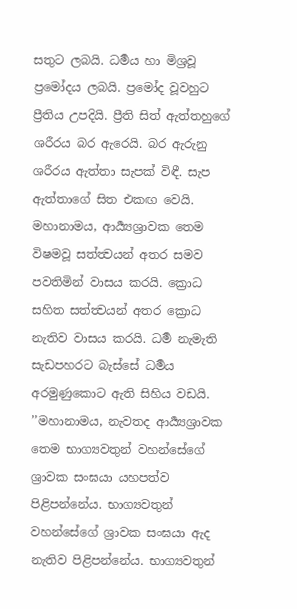සතුට ලබයි. ධර්‍මය හා මිශ්‍රවූ ප්‍රමෝදය ලබයි. ප්‍රමෝද වූවහුට ප්‍රීතිය උපදියි. ප්‍රීති සිත් ඇත්තහුගේ ශරීරය බර ඇරෙයි. බර ඇරුනු ශරීරය ඇත්තා සැපක් විඳී. සැප ඇත්තාගේ සිත එකඟ වෙයි. මහානාමය, ආර්‍ය්‍යශ්‍රාවක තෙම විෂමවූ සත්ත්‍වයන් අතර සමව පවතිමින් වාසය කරයි. ක්‍රොධ සහිත සත්ත්‍වයන් අතර ක්‍රොධ නැතිව වාසය කරයි. ධර්‍ම නැමැති සැඩපහරට බැස්සේ ධර්‍මය අරමුණුකොට ඇති සිහිය වඩයි.
’’මහානාමය, නැවතද ආර්‍ය්‍යශ්‍රාවක තෙම භාග්‍යවතුන් වහන්සේගේ ශ්‍රාවක සංඝයා යහපත්ව පිළිපන්නේය. භාග්‍යවතුන් වහන්සේගේ ශ්‍රාවක සංඝයා ඇද නැතිව පිළිපන්නේය. භාග්‍යවතුන්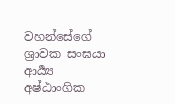වහන්සේගේ ශ්‍රාවක සංඝයා ආර්‍ය්‍ය අෂ්ඨාංගික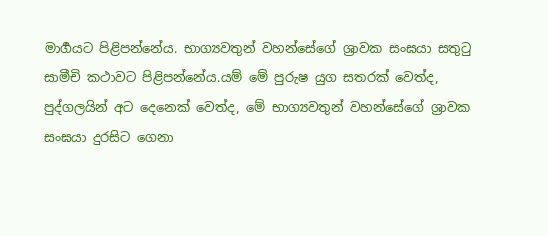මාර්‍ගයට පිළිපන්නේය. භාග්‍යවතුන් වහන්සේගේ ශ්‍රාවක සංඝයා සතුටු සාමීචි කථාවට පිළිපන්නේය.යම් මේ පුරුෂ යුග සතරක් වෙත්ද, පුද්ගලයින් අට දෙනෙක් වෙත්ද, මේ භාග්‍යවතුන් වහන්සේගේ ශ්‍රාවක සංඝයා දුරසිට ගෙනා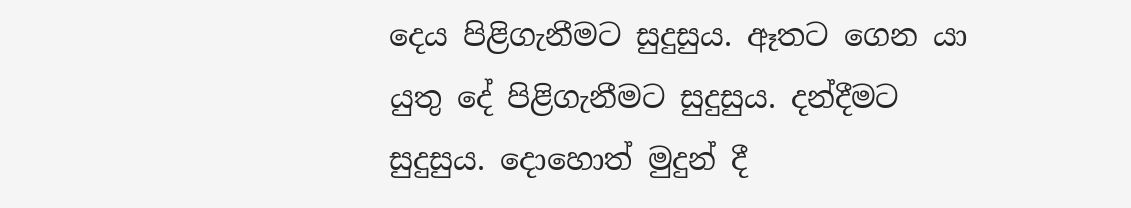දෙය පිළිගැනීමට සුදුසුය. ඈතට ගෙන යා යුතු දේ පිළිගැනීමට සුදුසුය. දන්දීමට සුදුසුය. දොහොත් මුදුන් දී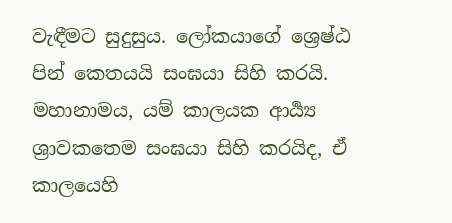වැඳීමට සුදුසුය. ලෝකයාගේ ශ්‍රෙෂ්ඨ පින් කෙතයයි සංඝයා සිහි කරයි. මහානාමය, යම් කාලයක ආර්‍ය්‍ය ශ්‍රාවකතෙම සංඝයා සිහි කරයිද, ඒ කාලයෙහි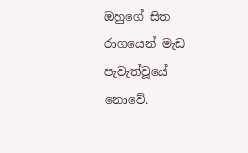ඔහුගේ සිත රාගයෙන් මැඩ පැවැත්වූයේ නොවේ.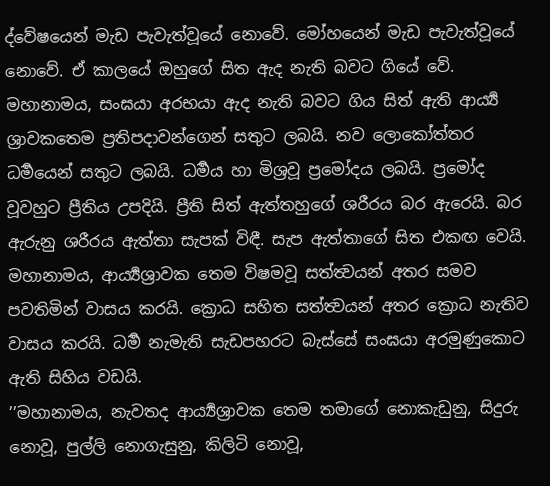ද්වේෂයෙන් මැඩ පැවැත්වූයේ නොවේ. මෝහයෙන් මැඩ පැවැත්වූයේ නොවේ. ඒ කාලයේ ඔහුගේ සිත ඇද නැති බවට ගියේ වේ. මහානාමය, සංඝයා අරභයා ඇද නැති බවට ගිය සිත් ඇති ආර්‍ය්‍ය ශ්‍රාවකතෙම ප්‍රතිපදාවන්ගෙන් සතුට ලබයි. නව ලොකෝත්තර ධර්‍මයෙන් සතුට ලබයි. ධර්‍මය හා මිශ්‍රවූ ප්‍රමෝදය ලබයි. ප්‍රමෝද වූවහුට ප්‍රීතිය උපදියි. ප්‍රීති සිත් ඇත්තහුගේ ශරීරය බර ඇරෙයි. බර ඇරුනු ශරීරය ඇත්තා සැපක් විඳී. සැප ඇත්තාගේ සිත එකඟ වෙයි. මහානාමය, ආර්‍ය්‍යශ්‍රාවක තෙම විෂමවූ සත්ත්‍වයන් අතර සමව පවතිමින් වාසය කරයි. ක්‍රොධ සහිත සත්ත්‍වයන් අතර ක්‍රොධ නැතිව වාසය කරයි. ධර්‍ම නැමැති සැඩපහරට බැස්සේ සංඝයා අරමුණුකොට ඇති සිහිය වඩයි.
’’මහානාමය, නැවතද ආර්‍ය්‍යශ්‍රාවක තෙම තමාගේ නොකැඩුනු, සිදුරු නොවූ, පුල්ලි නොගැසුනු, කිලිටි නොවූ,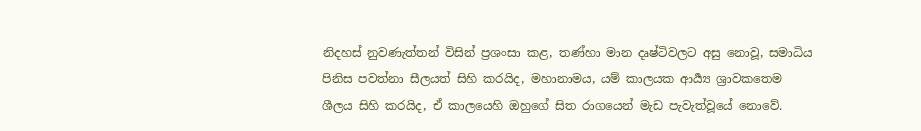නිදහස් නුවණැත්තන් විසින් ප්‍රශංසා කළ, තණ්හා මාන දෘෂ්ටිවලට අසු නොවූ, සමාධිය පිනිස පවත්නා සීලයත් සිහි කරයිද, මහානාමය, යම් කාලයක ආර්‍ය්‍ය ශ්‍රාවකතෙම ශීලය සිහි කරයිද, ඒ කාලයෙහි ඔහුගේ සිත රාගයෙන් මැඩ පැවැත්වූයේ නොවේ.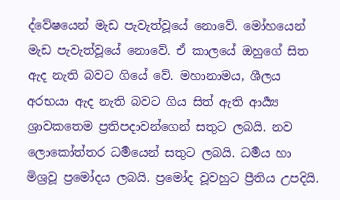ද්වේෂයෙන් මැඩ පැවැත්වූයේ නොවේ. මෝහයෙන් මැඩ පැවැත්වූයේ නොවේ. ඒ කාලයේ ඔහුගේ සිත ඇද නැති බවට ගියේ වේ. මහානාමය, ශීලය අරභයා ඇද නැති බවට ගිය සිත් ඇති ආර්‍ය්‍ය ශ්‍රාවකතෙම ප්‍රතිපදාවන්ගෙන් සතුට ලබයි. නව ලොකෝත්තර ධර්‍මයෙන් සතුට ලබයි. ධර්‍මය හා මිශ්‍රවූ ප්‍රමෝදය ලබයි. ප්‍රමෝද වූවහුට ප්‍රීතිය උපදියි.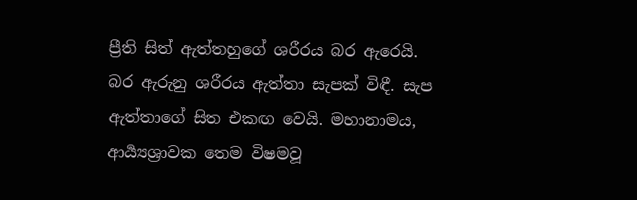ප්‍රීති සිත් ඇත්තහුගේ ශරීරය බර ඇරෙයි. බර ඇරුනු ශරීරය ඇත්තා සැපක් විඳී. සැප ඇත්තාගේ සිත එකඟ වෙයි. මහානාමය, ආර්‍ය්‍යශ්‍රාවක තෙම විෂමවූ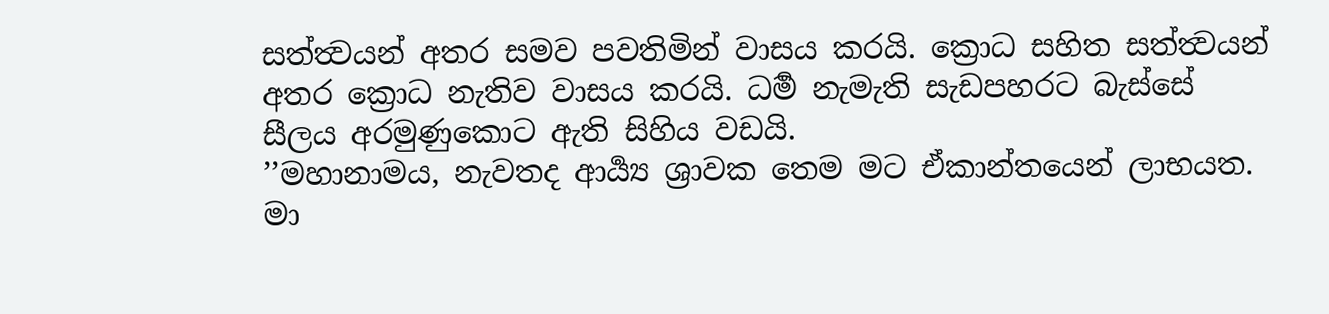සත්ත්‍වයන් අතර සමව පවතිමින් වාසය කරයි. ක්‍රොධ සහිත සත්ත්‍වයන් අතර ක්‍රොධ නැතිව වාසය කරයි. ධර්‍ම නැමැති සැඩපහරට බැස්සේ සීලය අරමුණුකොට ඇති සිහිය වඩයි.
’’මහානාමය, නැවතද ආර්‍ය්‍ය ශ්‍රාවක තෙම මට ඒකාන්තයෙන් ලාභයත. මා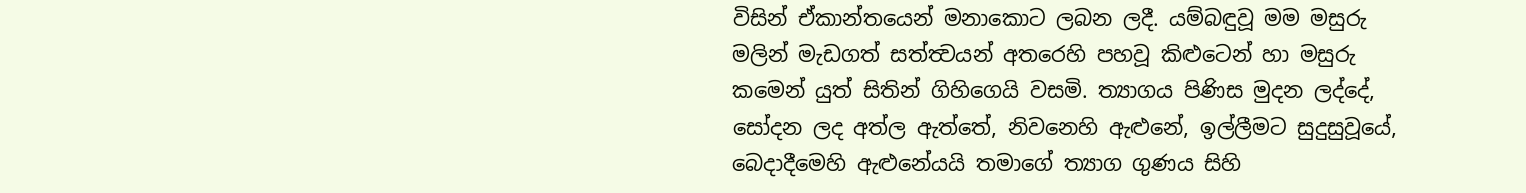විසින් ඒකාන්තයෙන් මනාකොට ලබන ලදී. යම්බඳුවූ මම මසුරු මලින් මැඩගත් සත්ත්‍වයන් අතරෙහි පහවූ කිළුටෙන් හා මසුරු කමෙන් යුත් සිතින් ගිහිගෙයි වසමි. ත්‍යාගය පිණිස මුදන ලද්දේ, සෝදන ලද අත්ල ඇත්තේ, නිවනෙහි ඇළුනේ, ඉල්ලීමට සුදුසුවූයේ, බෙදාදීමෙහි ඇළුනේයයි තමාගේ ත්‍යාග ගුණය සිහි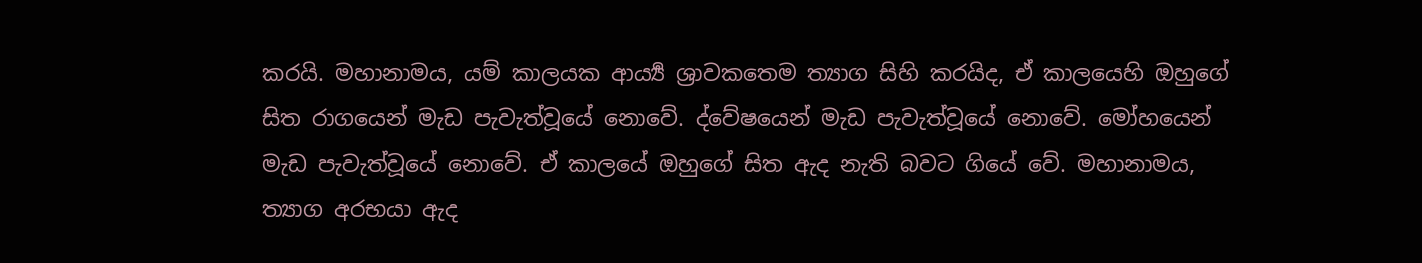කරයි. මහානාමය, යම් කාලයක ආර්‍ය්‍ය ශ්‍රාවකතෙම ත්‍යාග සිහි කරයිද, ඒ කාලයෙහි ඔහුගේ සිත රාගයෙන් මැඩ පැවැත්වූයේ නොවේ. ද්වේෂයෙන් මැඩ පැවැත්වූයේ නොවේ. මෝහයෙන් මැඩ පැවැත්වූයේ නොවේ. ඒ කාලයේ ඔහුගේ සිත ඇද නැති බවට ගියේ වේ. මහානාමය, ත්‍යාග අරභයා ඇද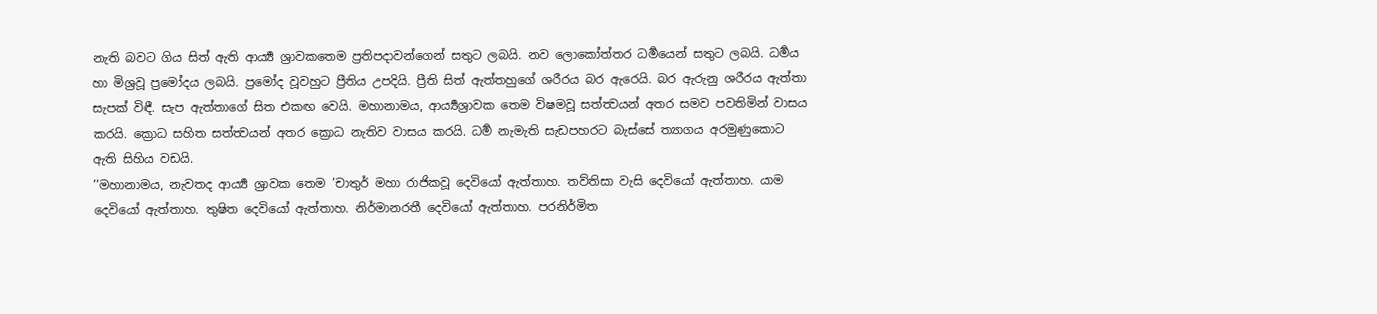නැති බවට ගිය සිත් ඇති ආර්‍ය්‍ය ශ්‍රාවකතෙම ප්‍රතිපදාවන්ගෙන් සතුට ලබයි. නව ලොකෝත්තර ධර්‍මයෙන් සතුට ලබයි. ධර්‍මය හා මිශ්‍රවූ ප්‍රමෝදය ලබයි. ප්‍රමෝද වූවහුට ප්‍රීතිය උපදියි. ප්‍රීති සිත් ඇත්තහුගේ ශරීරය බර ඇරෙයි. බර ඇරුනු ශරීරය ඇත්තා සැපක් විඳී. සැප ඇත්තාගේ සිත එකඟ වෙයි. මහානාමය, ආර්‍ය්‍යශ්‍රාවක තෙම විෂමවූ සත්ත්‍වයන් අතර සමව පවතිමින් වාසය කරයි. ක්‍රොධ සහිත සත්ත්‍වයන් අතර ක්‍රොධ නැතිව වාසය කරයි. ධර්‍ම නැමැති සැඩපහරට බැස්සේ ත්‍යාගය අරමුණුකොට ඇති සිහිය වඩයි.
’’මහානාමය, නැවතද ආර්‍ය්‍ය ශ්‍රාවක තෙම ’චාතුර් මහා රාජිකවූ දෙවියෝ ඇත්තාහ. තව්තිසා වැසි දෙවියෝ ඇත්තාහ. යාම දෙවියෝ ඇත්තාහ. තුෂිත දෙවියෝ ඇත්තාහ. නිර්මානරතී දෙවියෝ ඇත්තාහ. පරනිර්මිත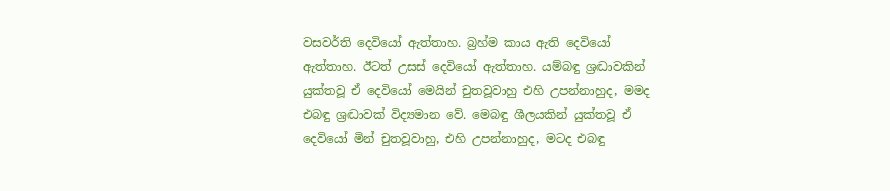වසවර්ති දෙවියෝ ඇත්තාහ. බ්‍රහ්ම කාය ඇති දෙවියෝ ඇත්තාහ. ඊටත් උසස් දෙවියෝ ඇත්තාහ. යම්බඳු ශ්‍රද්‍ධාවකින් යුක්තවූ ඒ දෙවියෝ මෙයින් චුතවූවාහු එහි උපන්නාහුද, මමද එබඳු ශ්‍රද්‍ධාවක් විද්‍යමාන වේ. මෙබඳු ශීලයකින් යුක්තවූ ඒ දෙවියෝ මින් චුතවූවාහු, එහි උපන්නාහුද, මටද එබඳු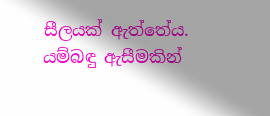සීලයක් ඇත්තේය. යම්බඳු ඇසීමකින්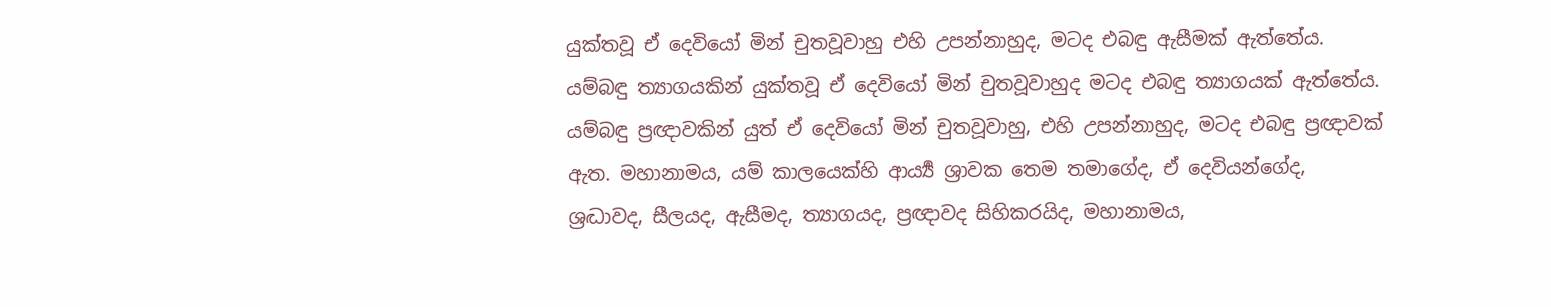යුක්තවූ ඒ දෙවියෝ මින් චුතවූවාහු එහි උපන්නාහුද, මටද එබඳු ඇසීමක් ඇත්තේය. යම්බඳු ත්‍යාගයකින් යුක්තවූ ඒ දෙවියෝ මින් චුතවූවාහුද මටද එබඳු ත්‍යාගයක් ඇත්තේය. යම්බඳු ප්‍රඥාවකින් යුත් ඒ දෙවියෝ මින් චුතවූවාහු, එහි උපන්නාහුද, මටද එබඳු ප්‍රඥාවක් ඇත. මහානාමය, යම් කාලයෙක්හි ආර්‍ය්‍ය ශ්‍රාවක තෙම තමාගේද, ඒ දෙවියන්ගේද, ශ්‍රද්‍ධාවද, සීලයද, ඇසීමද, ත්‍යාගයද, ප්‍රඥාවද සිහිකරයිද, මහානාමය,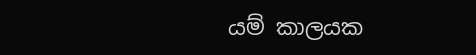යම් කාලයක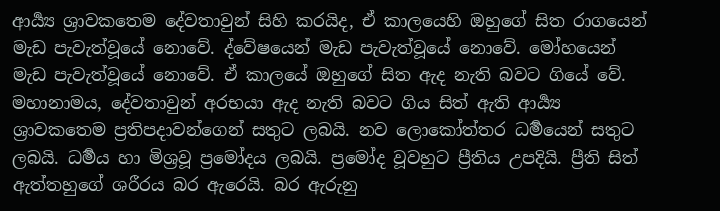ආර්‍ය්‍ය ශ්‍රාවකතෙම දේවතාවුන් සිහි කරයිද, ඒ කාලයෙහි ඔහුගේ සිත රාගයෙන් මැඩ පැවැත්වූයේ නොවේ. ද්වේෂයෙන් මැඩ පැවැත්වූයේ නොවේ. මෝහයෙන් මැඩ පැවැත්වූයේ නොවේ. ඒ කාලයේ ඔහුගේ සිත ඇද නැති බවට ගියේ වේ. මහානාමය, දේවතාවුන් අරභයා ඇද නැති බවට ගිය සිත් ඇති ආර්‍ය්‍ය ශ්‍රාවකතෙම ප්‍රතිපදාවන්ගෙන් සතුට ලබයි. නව ලොකෝත්තර ධර්‍මයෙන් සතුට ලබයි. ධර්‍මය හා මිශ්‍රවූ ප්‍රමෝදය ලබයි. ප්‍රමෝද වූවහුට ප්‍රීතිය උපදියි. ප්‍රීති සිත් ඇත්තහුගේ ශරීරය බර ඇරෙයි. බර ඇරුනු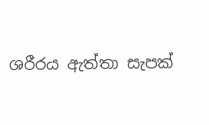ශරීරය ඇත්තා සැපක්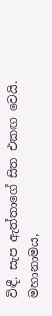විඳී. සැප ඇත්තාගේ සිත එකඟ වෙයි. මහානාමය,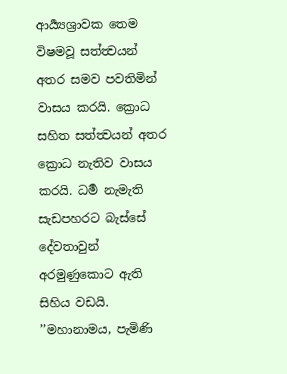ආර්‍ය්‍යශ්‍රාවක තෙම විෂමවූ සත්ත්‍වයන් අතර සමව පවතිමින් වාසය කරයි. ක්‍රොධ සහිත සත්ත්‍වයන් අතර ක්‍රොධ නැතිව වාසය කරයි. ධර්‍ම නැමැති සැඩපහරට බැස්සේ දේවතාවුන් අරමුණුකොට ඇති සිහිය වඩයි.
’’මහානාමය, පැමිණි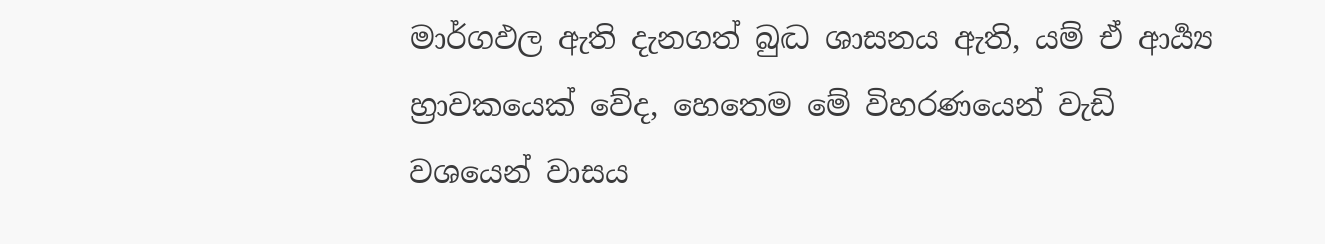මාර්ගඵල ඇති දැනගත් බුද්‍ධ ශාසනය ඇති, යම් ඒ ආර්‍ය්‍ය හ්‍රාවකයෙක් වේද, හෙතෙම මේ විහරණයෙන් වැඩි වශයෙන් වාසය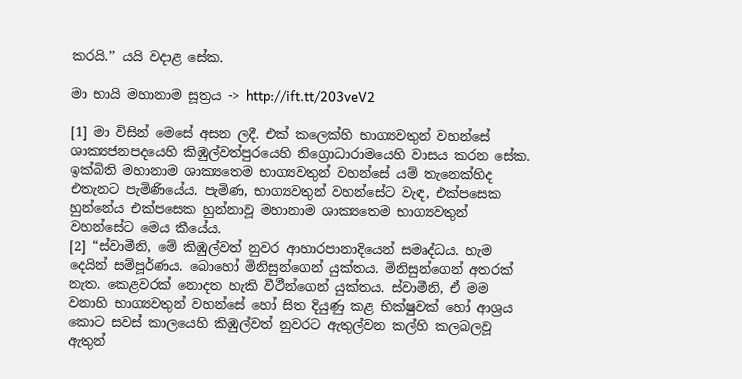කරයි.’’ යයි වදාළ සේක.

මා භායි මහානාම සූත්‍රය -> http://ift.tt/203veV2

[1] මා විසින් මෙසේ අසන ලදී. එක් කලෙක්හි භාග්‍යවතුන් වහන්සේ ශාක්‍යජනපදයෙහි කිඹුල්වත්පුරයෙහි නිග්‍රොධාරාමයෙහි වාසය කරන සේක. ඉක්බිති මහානාම ශාක්‍යතෙම භාග්‍යවතුන් වහන්සේ යම් තැනෙක්හිද එතැනට පැමිණියේය. පැමිණ, භාග්‍යවතුන් වහන්සේට වැඳ, එක්පසෙක හුන්නේය එක්පසෙක හුන්නාවූ මහානාම ශාක්‍යතෙම භාග්‍යවතුන් වහන්සේට මෙය කීයේය.
[2] “ස්වාමීනි, මේ කිඹුල්වත් නුවර ආහාරපානාදියෙන් සමෘද්ධය. හැම දෙයින් සම්පූර්ණය. බොහෝ මිනිසුන්ගෙන් යුක්තය. මිනිසුන්ගෙන් අතරක් නැත. කෙළවරක් නොදත හැකි වීථීන්ගෙන් යුක්තය. ස්වාමීනි, ඒ මම වනාහි භාග්‍යවතුන් වහන්සේ හෝ සිත දියුණු කළ භික්ෂුවක් හෝ ආශ්‍රය කොට සවස් කාලයෙහි කිඹුල්වත් නුවරට ඇතුල්වන කල්හි කලබලවූ ඇතුන්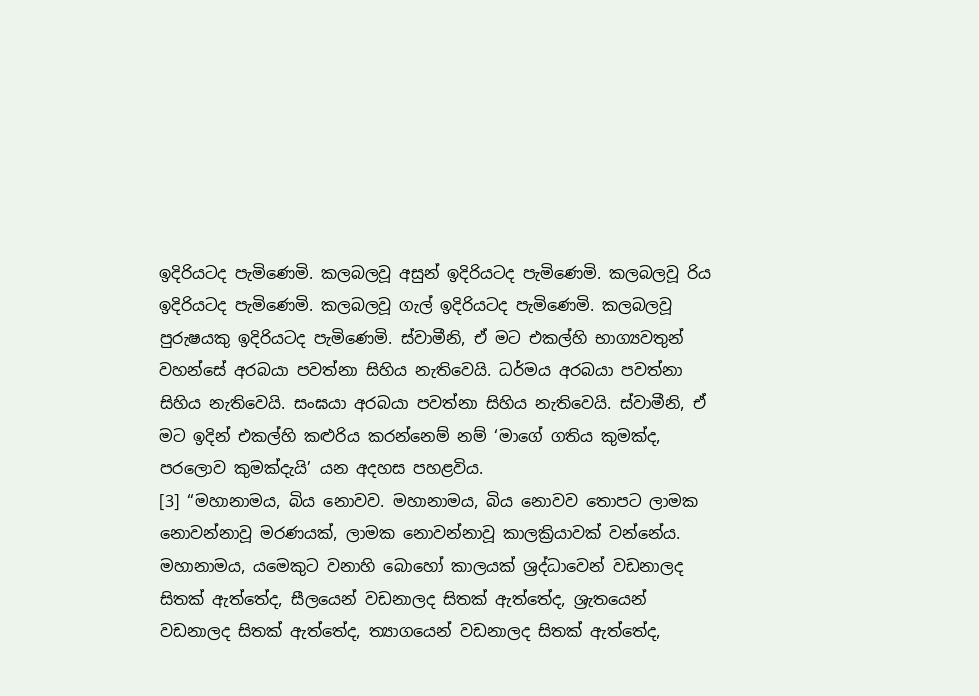ඉදිරියටද පැමිණෙමි. කලබලවූ අසුන් ඉදිරියටද පැමිණෙමි. කලබලවූ රිය ඉදිරියටද පැමිණෙමි. කලබලවූ ගැල් ඉදිරියටද පැමිණෙමි. කලබලවූ පුරුෂයකු ඉදිරියටද පැමිණෙමි. ස්වාමීනි, ඒ මට එකල්හි භාග්‍යවතුන් වහන්සේ අරබයා පවත්නා සිහිය නැතිවෙයි. ධර්මය අරබයා පවත්නා සිහිය නැතිවෙයි. සංඝයා අරබයා පවත්නා සිහිය නැතිවෙයි. ස්වාමීනි, ඒ මට ඉදින් එකල්හි කළුරිය කරන්නෙම් නම් ‘මාගේ ගතිය කුමක්ද, පරලොව කුමක්දැයි’ යන අදහස පහළවිය.
[3] “මහානාමය, බිය නොවව. මහානාමය, බිය නොවව තොපට ලාමක නොවන්නාවූ මරණයක්, ලාමක නොවන්නාවූ කාලක්‍රියාවක් වන්නේය. මහානාමය, යමෙකුට වනාහි බොහෝ කාලයක් ශ්‍රද්ධාවෙන් වඩනාලද සිතක් ඇත්තේද, සීලයෙන් වඩනාලද සිතක් ඇත්තේද, ශ්‍රැතයෙන් වඩනාලද සිතක් ඇත්තේද, ත්‍යාගයෙන් වඩනාලද සිතක් ඇත්තේද,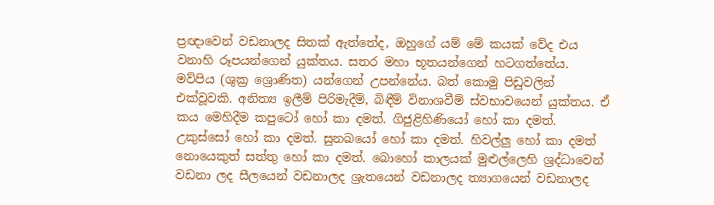ප්‍රඥාවෙන් වඩනාලද සිතක් ඇත්තේද, ඔහුගේ යම් මේ කයක් වේද එය වනාහි රූපයන්ගෙන් යුක්තය. සතර මහා භූතයන්ගෙන් හටගත්තේය. මව්පිය (ශුක්‍ර ශ්‍රොණිත) යන්ගෙන් උපන්නේය. බත් කොමු පිඩුවලින් එක්වූවකි. අනිත්‍ය ඉලීම් පිරිමැදීම්, බිඳීම් විනාශවීම් ස්වභාවයෙන් යුක්තය. ඒ කය මෙහිදීම කපුටෝ හෝ කා දමත්. ගිජුළිහිණියෝ හෝ කා දමත්. උකුස්සෝ හෝ කා දමත්. සුනඛයෝ හෝ කා දමත්. හිවල්ලු හෝ කා දමත් නොයෙකුත් සත්තු හෝ කා දමත්. බොහෝ කාලයක් මුළුල්ලෙහි ශ්‍රද්ධාවෙන් වඩනා ලද සීලයෙන් වඩනාලද ශ්‍රැතයෙන් වඩනාලද ත්‍යාගයෙන් වඩනාලද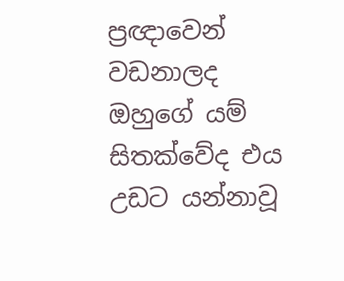ප්‍රඥාවෙන් වඩනාලද ඔහුගේ යම් සිතක්වේද එය උඩට යන්නාවූ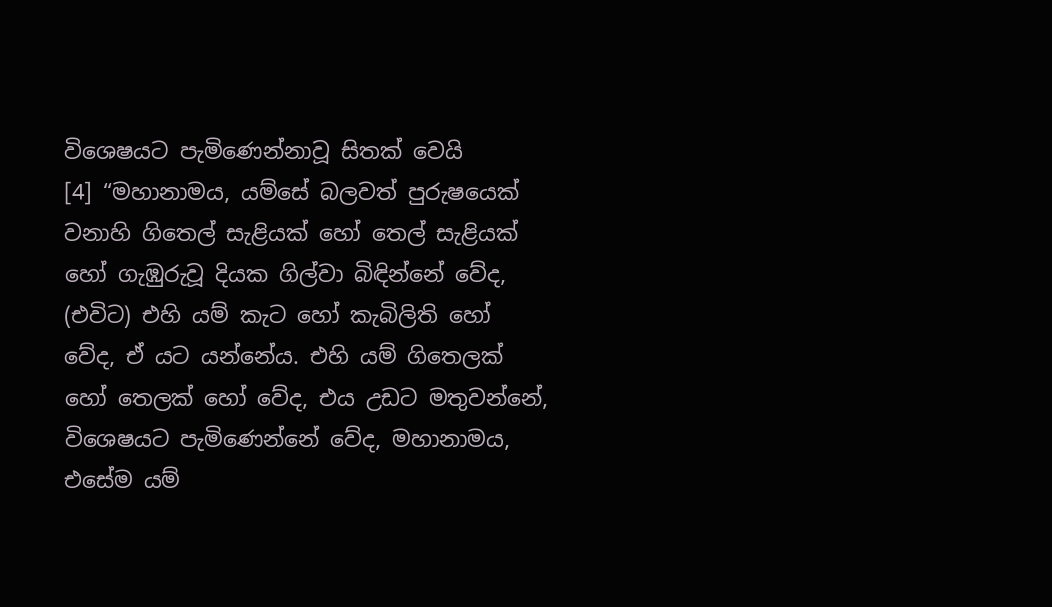විශෙෂයට පැමිණෙන්නාවූ සිතක් වෙයි
[4] “මහානාමය, යම්සේ බලවත් පුරුෂයෙක් වනාහි ගිතෙල් සැළියක් හෝ තෙල් සැළියක් හෝ ගැඹුරුවූ දියක ගිල්වා බිඳින්නේ වේද, (එවිට) එහි යම් කැට හෝ කැබිලිති හෝ වේද, ඒ යට යන්නේය. එහි යම් ගිතෙලක් හෝ තෙලක් හෝ වේද, එය උඩට මතුවන්නේ, විශෙෂයට පැමිණෙන්නේ වේද, මහානාමය, එසේම යම්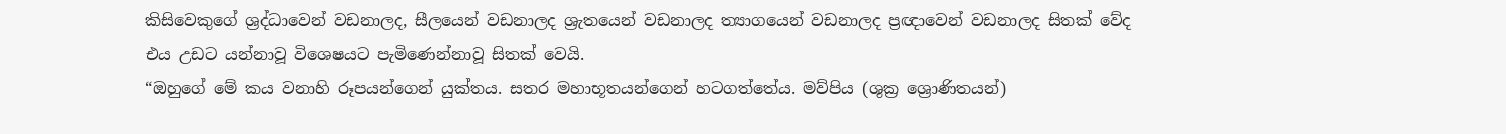කිසිවෙකුගේ ශ්‍රද්ධාවෙන් වඩනාලද, සීලයෙන් වඩනාලද ශ්‍රැතයෙන් වඩනාලද ත්‍යාගයෙන් වඩනාලද ප්‍රඥාවෙන් වඩනාලද සිතක් වේද එය උඩට යන්නාවූ විශෙෂයට පැමිණෙන්නාවූ සිතක් වෙයි.
“ඔහුගේ මේ කය වනාහි රූපයන්ගෙන් යුක්තය. සතර මහාභූතයන්ගෙන් හටගත්තේය. මව්පිය (ශුක්‍ර ශ්‍රොණිතයන්)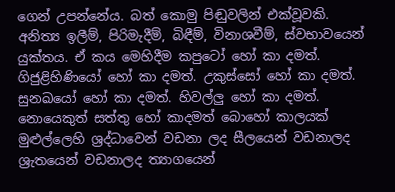ගෙන් උපන්නේය. බත් කොමු පිඬුවලින් එක්වූවකි. අනිත්‍ය ඉලීම්, පිරිමැදීම්, බිඳීම්, විනාශවීම්, ස්වභාවයෙන් යුක්තය. ඒ කය මෙහිදීම කපුටෝ හෝ කා දමත්. ගිජුළිහිණියෝ හෝ කා දමත්. උකුස්සෝ හෝ කා දමත්. සුනඛයෝ හෝ කා දමත්. හිවල්ලු හෝ කා දමත්. නොයෙකුත් සත්තු හෝ කාදමත් බොහෝ කාලයක් මුළුල්ලෙහි ශ්‍රද්ධාවෙන් වඩනා ලද සීලයෙන් වඩනාලද ශ්‍රැතයෙන් වඩනාලද ත්‍යාගයෙන්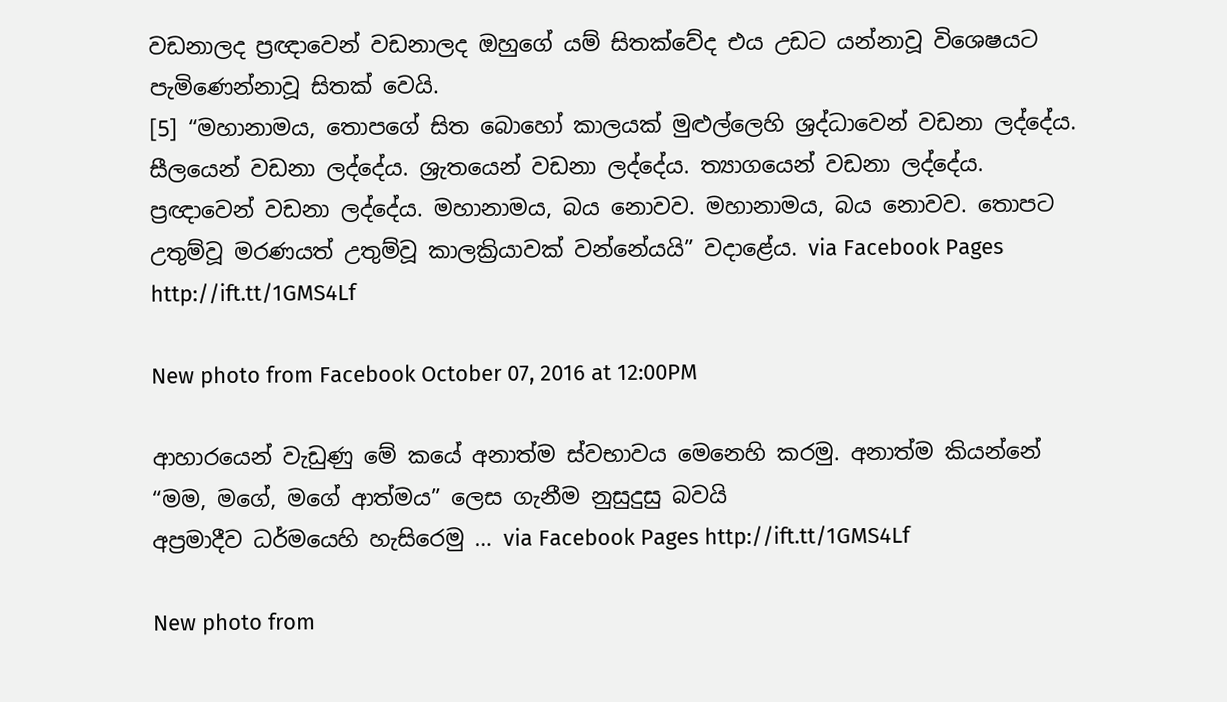වඩනාලද ප්‍රඥාවෙන් වඩනාලද ඔහුගේ යම් සිතක්වේද එය උඩට යන්නාවූ විශෙෂයට පැමිණෙන්නාවූ සිතක් වෙයි.
[5] “මහානාමය, තොපගේ සිත බොහෝ කාලයක් මුළුල්ලෙහි ශ්‍රද්ධාවෙන් වඩනා ලද්දේය. සීලයෙන් වඩනා ලද්දේය. ශ්‍රැතයෙන් වඩනා ලද්දේය. ත්‍යාගයෙන් වඩනා ලද්දේය. ප්‍රඥාවෙන් වඩනා ලද්දේය. මහානාමය, බය නොවව. මහානාමය, බය නොවව. තොපට උතුම්වූ මරණයත් උතුම්වූ කාලක්‍රියාවක් වන්නේයයි” වදාළේය. via Facebook Pages http://ift.tt/1GMS4Lf

New photo from Facebook October 07, 2016 at 12:00PM

ආහාරයෙන් වැඩුණු මේ කයේ අනාත්ම ස්වභාවය මෙනෙහි කරමු. අනාත්ම කියන්නේ “මම, මගේ, මගේ ආත්මය” ලෙස ගැනීම නුසුදුසු බවයි
අප්‍රමාදීව ධර්මයෙහි හැසිරෙමු … via Facebook Pages http://ift.tt/1GMS4Lf

New photo from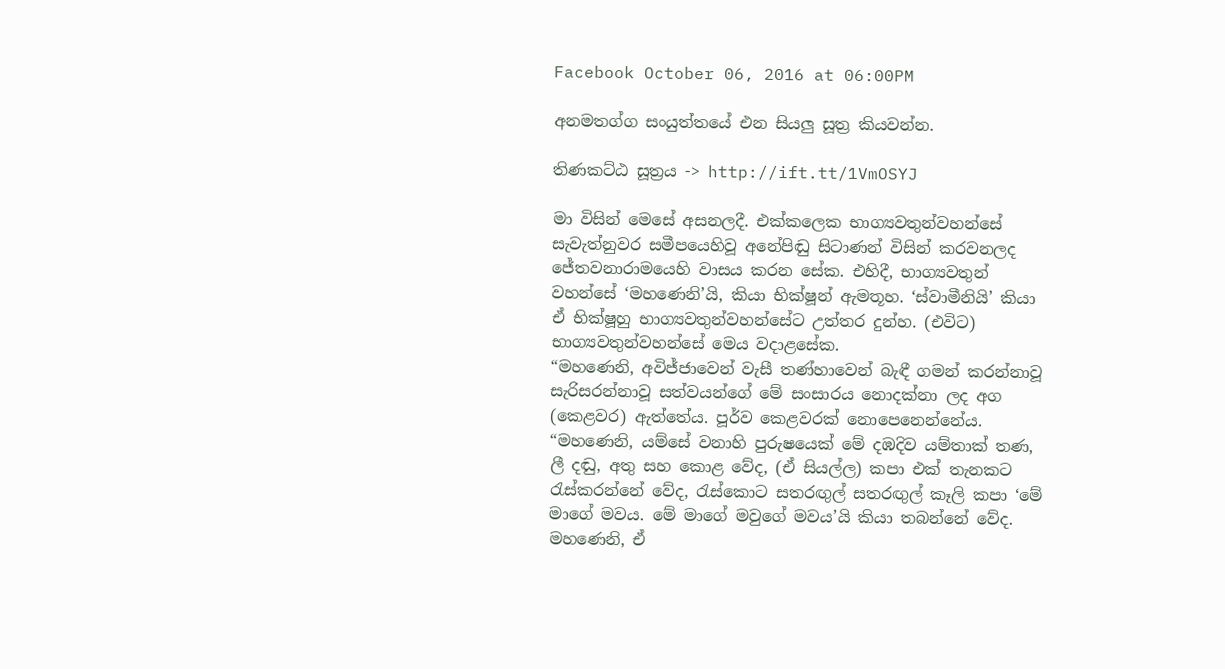Facebook October 06, 2016 at 06:00PM

අනමතග්ග සංයුත්තයේ එන සියලු සූත්‍ර කියවන්න.

තිණකට්ඨ සූත්‍රය -> http://ift.tt/1VmOSYJ

මා විසින් මෙසේ අසනලදී. එක්කලෙක භාග්‍යවතුන්වහන්සේ සැවැත්නුවර සමීපයෙහිවූ අනේපිඬු සිටාණන් විසින් කරවනලද ජේතවනාරාමයෙහි වාසය කරන සේක. එහිදී, භාග්‍යවතුන් වහන්සේ ‘මහණෙනි’යි, කියා භික්ෂූන් ඇමතූහ. ‘ස්වාමීනියි’ කියා ඒ භික්ෂූහු භාග්‍යවතුන්වහන්සේට උත්තර දුන්හ. (එවිට) භාග්‍යවතුන්වහන්සේ මෙය වදාළසේක.
“මහණෙනි, අවිජ්ජාවෙන් වැසී තණ්හාවෙන් බැඳී ගමන් කරන්නාවූ සැරිසරන්නාවූ සත්වයන්ගේ මේ සංසාරය නොදක්නා ලද අග (කෙළවර) ඇත්තේය. පූර්ව කෙළවරක් නොපෙනෙන්නේය.
“මහණෙනි, යම්සේ වනාහි පුරුෂයෙක් මේ දඹදිව යම්තාක් තණ, ලී දඬු, අතු සහ කොළ වේද, (ඒ සියල්ල) කපා එක් තැනකට රැස්කරන්නේ වේද, රැස්කොට සතරඟුල් සතරඟුල් කෑලි කපා ‘මේ මාගේ මවය. මේ මාගේ මවුගේ මවය’යි කියා තබන්නේ වේද. මහණෙනි, ඒ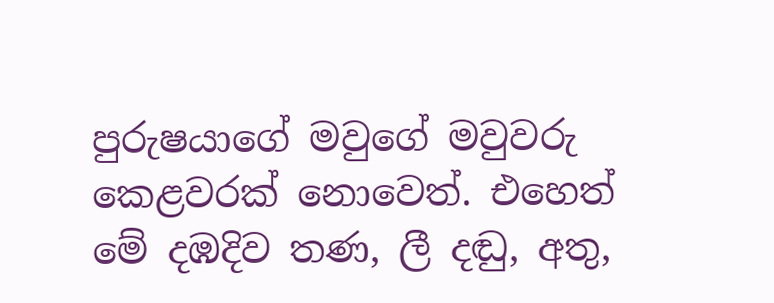පුරුෂයාගේ මවුගේ මවුවරු කෙළවරක් නොවෙත්. එහෙත් මේ දඹදිව තණ, ලී දඬු, අතු,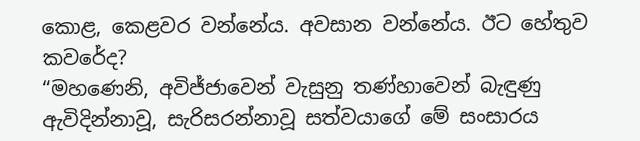කොළ, කෙළවර වන්නේය. අවසාන වන්නේය. ඊට හේතුව කවරේද?
“මහණෙනි, අවිජ්ජාවෙන් වැසුනු තණ්හාවෙන් බැඳුණු ඇවිදින්නාවූ, සැරිසරන්නාවූ සත්වයාගේ මේ සංසාරය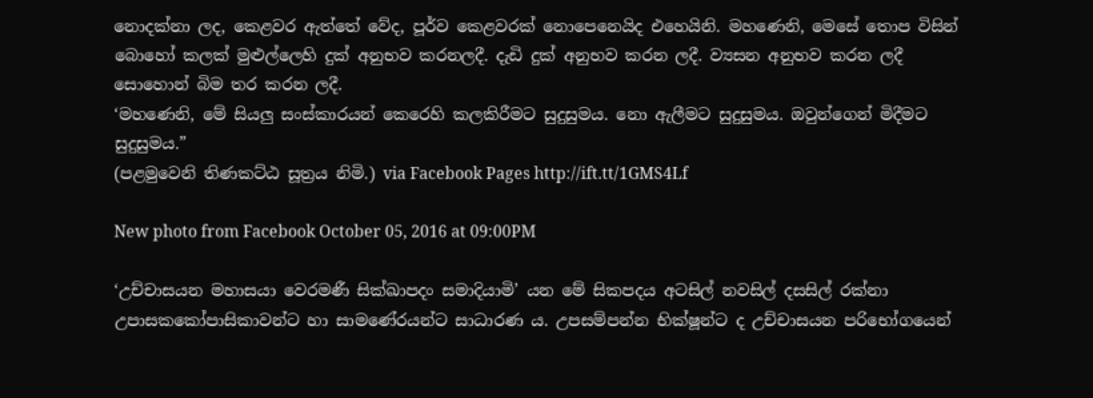නොදක්නා ලද, කෙළවර ඇත්තේ වේද, පූර්ව කෙළවරක් නොපෙනෙයිද එහෙයිනි. මහණෙනි, මෙසේ තොප විසින් බොහෝ කලක් මුළුල්ලෙහි දුක් අනුභව කරනලදී. දැඩි දුක් අනුභව කරන ලදී. ව්‍යසන අනුභව කරන ලදී සොහොන් බිම තර කරන ලදී.
‘මහණෙනි, මේ සියලු සංස්කාරයන් කෙරෙහි කලකිරීමට සුදුසුමය. නො ඇලීමට සුදුසුමය. ඔවුන්ගෙන් මිදීමට සුදුසුමය.”
(පළමුවෙනි තිණකට්ඨ සූත්‍රය නිමි.) via Facebook Pages http://ift.tt/1GMS4Lf

New photo from Facebook October 05, 2016 at 09:00PM

‘උච්චාසයන මහාසයා වෙරමණී සික්ඛාපදං සමාදියාමි’ යන මේ සිකපදය අටසිල් නවසිල් දසසිල් රක්නා උපාසකකෝපාසිකාවන්ට හා සාමණේරයන්ට සාධාරණ ය. උපසම්පන්න භික්ෂූන්ට ද උච්චාසයන පරිභෝගයෙන්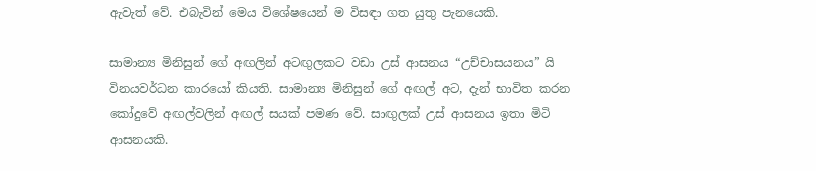ඇවැත් වේ. එබැවින් මෙය විශේෂයෙන් ම විසඳා ගත යුතු පැනයෙකි.

සාමාන්‍ය මිනිසුන් ගේ අඟලින් අටඟුලකට වඩා උස් ආසනය “උච්චාසයනය” යි විනයවර්ධන කාරයෝ කියති. සාමාන්‍ය මිනිසුන් ගේ අඟල් අට, දැන් භාවිත කරන කෝදුවේ අඟල්වලින් අඟල් සයක් පමණ වේ. සාඟුලක් උස් ආසනය ඉතා මිටි ආසනයකි.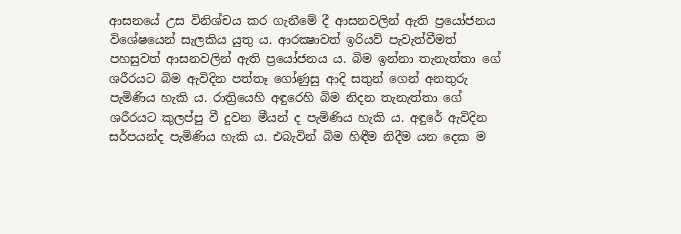ආසනයේ උස විනිශ්චය කර ගැනීමේ දී ආසනවලින් ඇති ප්‍රයෝජනය විශේෂයෙන් සැලකිය යුතු ය. ආරක්‍ෂාවත් ඉරියව් පැවැත්වීමත් පහසුවත් ආසනවලින් ඇති ප්‍රයෝජනය ය. බිම ඉන්නා තැනැත්තා ගේ ශරීරයට බිම ඇවිදින පත්තෑ ගෝණුසු ආදි සතුන් ගෙන් අනතුරු පැමිණිය හැකි ය. රාත්‍රියෙහි අඳුරෙහි බිම නිදන තැනැත්තා ගේ ශරීරයට කුලප්පු වී දුවන මීයන් ද පැමිණිය හැකි ය. අඳුරේ ඇවිදින සර්පයන්ද පැමිණිය හැකි ය. එබැවින් බිම හිඳීම නිදීම යන දෙක ම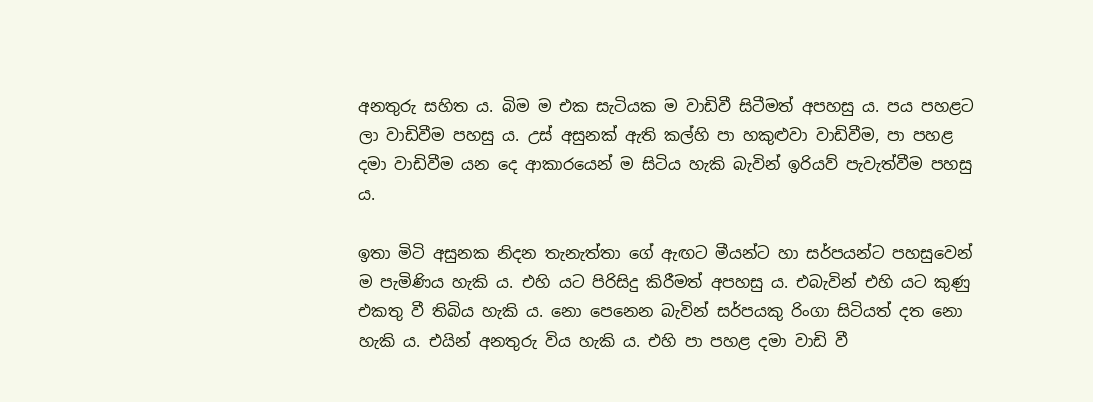අනතුරු සහිත ය. බිම ම එක සැටියක ම වාඩිවී සිටීමත් අපහසු ය. පය පහළට ලා වාඩිවීම පහසු ය. උස් අසුනක් ඇති කල්හි පා හකුළුවා වාඩිවීම, පා පහළ දමා වාඩිවීම යන දෙ ආකාරයෙන් ම සිටිය හැකි බැවින් ඉරියව් පැවැත්වීම පහසු ය.

ඉතා මිටි අසුනක නිදන තැනැත්තා ගේ ඇඟට මීයන්ට හා සර්පයන්ට පහසුවෙන් ම පැමිණිය හැකි ය. එහි යට පිරිසිදු කිරීමත් අපහසු ය. එබැවින් එහි යට කුණු එකතු වී තිබිය හැකි ය. නො පෙනෙන බැවින් සර්පයකු රිංගා සිටියත් දත නො හැකි ය. එයින් අනතුරු විය හැකි ය. එහි පා පහළ දමා වාඩි වී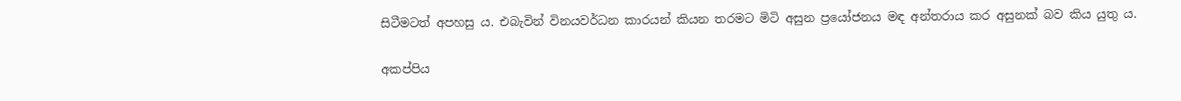සිටීමටත් අපහසු ය. එබැවින් විනයවර්ධන කාරයන් කියන තරමට මිටි අසුන ප්‍රයෝජනය මඳ අන්තරාය කර අසුනක් බව කිය යුතු ය.

අකප්පිය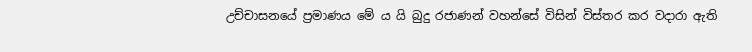උච්චාසනයේ ප්‍ර‍මාණය මේ ය යි බුදු රජාණන් වහන්සේ විසින් විස්තර කර වදාරා ඇති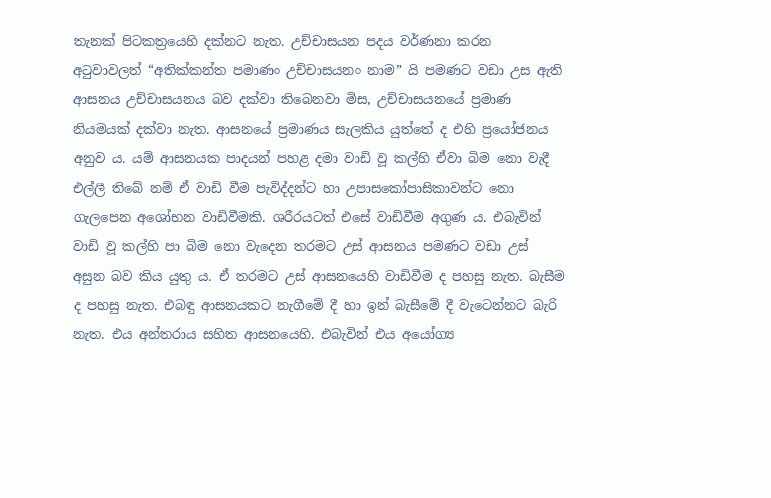තැනක් පිටකත්‍රයෙහි දක්නට නැත. උච්චාසයන පදය වර්ණනා කරන අටුවාවලත් “අතික්කන්ත පමාණං උච්චාසයනං නාම” යි පමණට වඩා උස ඇති ආසනය උච්චාසයනය බව දක්වා තිබෙනවා මිස, උච්චාසයනයේ ප්‍ර‍මාණ නියමයක් දක්වා නැත. ආසනයේ ප්‍ර‍මාණය සැලකිය යුත්තේ ද එහි ප්‍රයෝජනය අනුව ය. යම් ආසනයක පාදයන් පහළ දමා වාඩි වූ කල්හි ඒවා බිම නො වැදී එල්ලී තිබේ නම් ඒ වාඩි වීම පැවිද්දන්ට හා උපාසකෝපාසිකාවන්ට නො ගැලපෙන අශෝභන වාඩිවීමකි. ශරීරයටත් එසේ වාඩිවීම අගුණ ය. එබැවින් වාඩි වූ කල්හි පා බිම නො වැදෙන තරමට උස් ආසනය පමණට වඩා උස් අසුන බව කිය යුතු ය. ඒ තරමට උස් ආසනයෙහි වාඩිවීම ද පහසු නැත. බැසීම ද පහසු නැත. එබඳු ආසනයකට නැගීමේ දී හා ඉන් බැසීමේ දී වැටෙන්නට බැරි නැත. එය අන්තරාය සහිත ආසනයෙහි. එබැවින් එය අයෝග්‍ය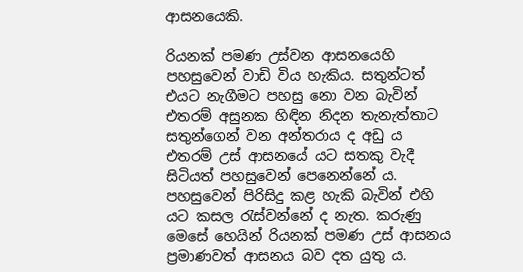ආසනයෙකි.

රියනක් පමණ උස්වන ආසනයෙහි පහසුවෙන් වාඩි විය හැකිය. සතුන්ටත් එයට නැගීමට පහසු නො වන බැවින් එතරම් අසුනක හිඳින නිදන තැනැත්තාට සතුන්ගෙන් වන අන්තරාය ද අඩු ය එතරම් උස් ආසනයේ යට සතකු වැදී සිටියත් පහසුවෙන් පෙනෙන්නේ ය. පහසුවෙන් පිරිසිදු කළ හැකි බැවින් එහි යට කසල රැස්වන්නේ ද නැත. කරුණු මෙසේ හෙයින් රියනක් පමණ උස් ආසනය ප්‍ර‍මාණවත් ආසනය බව දත යුතු ය.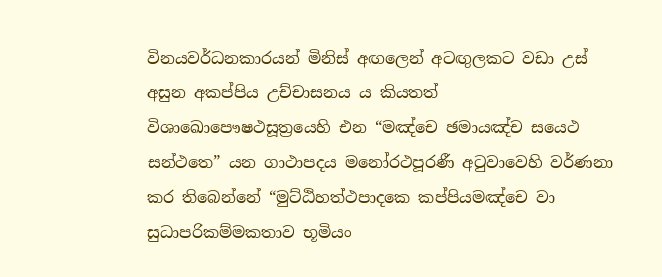විනයවර්ධනකාරයන් මිනිස් අඟලෙන් අටඟුලකට වඩා උස් අසුන අකප්පිය උච්චාසනය ය කියතත් විශාඛොපෞෂථසූත්‍රයෙහි එන “මඤ්චෙ ඡමායඤ්ච සයෙථ සන්ථතෙ” යන ගාථාපදය මනෝරථපූරණී අටුවාවෙහි වර්ණනා කර තිබෙන්නේ “මුට්ඨිහත්ථපාදකෙ කප්පියමඤ්චෙ වා සුධාපරිකම්මකතාව භූමියං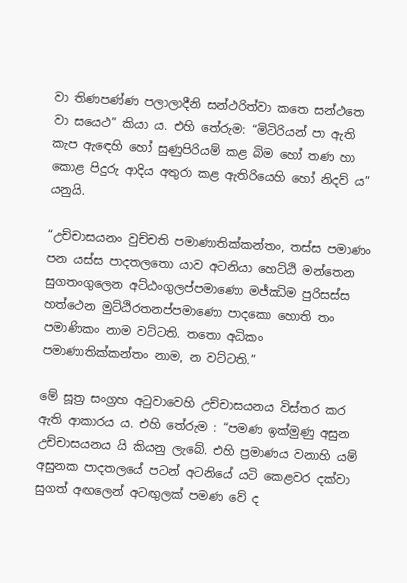වා තිණපණ්ණ පලාලාදීනි සන්ථරිත්වා කතෙ සන්ථතෙ වා සයෙථ” කියා ය. එහි තේරුම: “මිටිරියන් පා ඇති කැප ඇඳෙහි හෝ සුණුපිරියම් කළ බිම හෝ තණ හා කොළ පිදුරු ආදිය අතුරා කළ ඇතිරියෙහි හෝ නිදව් ය” යනුයි.

“උච්චාසයනං වුච්චති පමාණාතික්කන්තං, තස්ස පමාණං පන යස්ස පාදතලතො යාව අටනියා හෙට්ඨි මන්තෙන සුගතංගුලෙන අට්ඨංගුලප්පමාණො මජ්ඣිම පුරිසස්ස හත්ථෙන මුට්ඨිරතනප්පමාණො පාදකො හොති තං පමාණිකං නාම වට්ටති. තතො අධිකං පමාණාතික්කන්තං නාම, න වට්ටති.”

මේ සූත්‍ර‍ සංග්‍ර‍හ අටුවාවෙහි උච්චාසයනය විස්තර කර ඇති ආකාරය ය. එහි තේරුම : “පමණ ඉක්මුණු අසුන උච්චාසයනය යි කියනු ලැබේ. එහි ප්‍ර‍මාණය වනාහි යම් අසුනක පාදතලයේ පටන් අටනියේ යටි කෙළවර දක්වා සුගත් අඟලෙන් අටඟුලක් පමණ වේ ද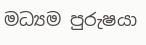මධ්‍යම පුරුෂයා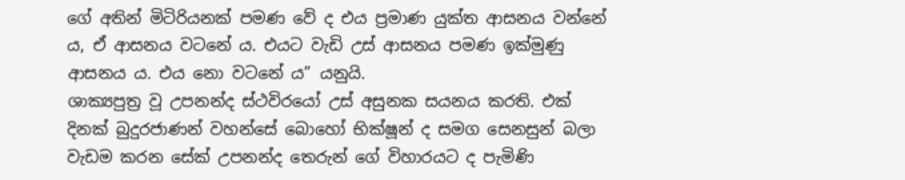ගේ අතින් මිටිරියනක් පමණ වේ ද එය ප්‍ර‍මාණ යුක්ත ආසනය වන්නේ ය, ඒ ආසනය වටනේ ය. එයට වැඩි උස් ආසනය පමණ ඉක්මුණු ආසනය ය. එය නො වටනේ ය” යනුයි.
ශාක්‍යපුත්‍ර‍ වූ උපනන්ද ස්ථවිරයෝ උස් අසුනක සයනය කරති. එක් දිනක් බුදුරජාණන් වහන්සේ බොහෝ භික්ෂූන් ද සමග සෙනසුන් බලා වැඩම කරන සේක් උපනන්ද තෙරුන් ගේ විහාරයට ද පැමිණි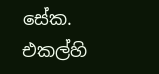සේක. එකල්හි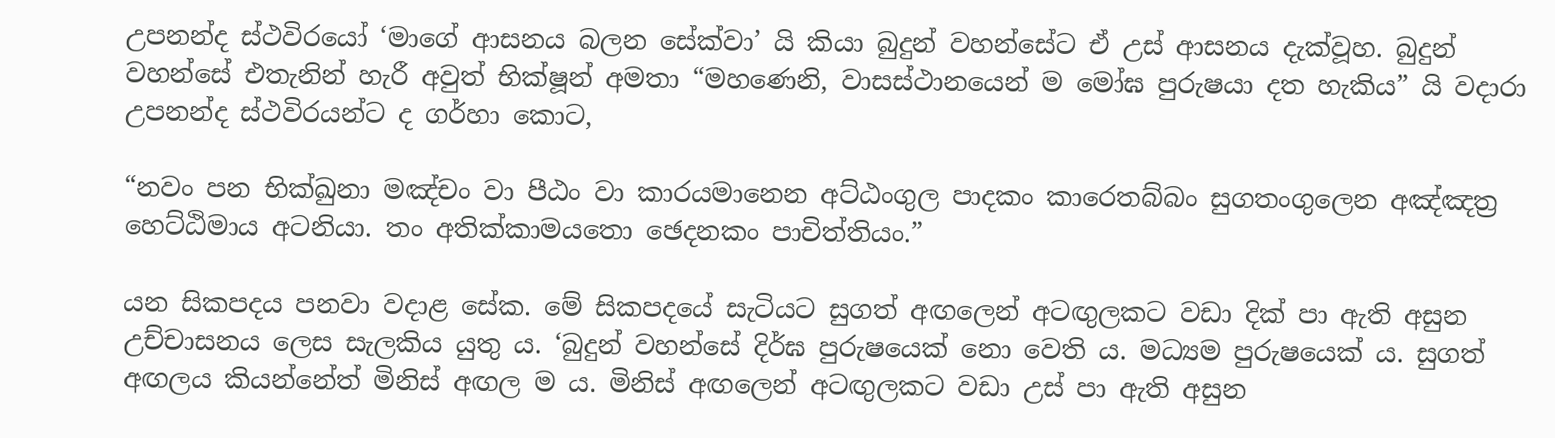උපනන්ද ස්ථවිරයෝ ‘මාගේ ආසනය බලන සේක්වා’ යි කියා බුදුන් වහන්සේට ඒ උස් ආසනය දැක්වූහ. බුදුන් වහන්සේ එතැනින් හැරී අවුත් භික්ෂූන් අමතා “මහණෙනි, වාසස්ථානයෙන් ම මෝඝ පුරුෂයා දත හැකිය” යි වදාරා උපනන්ද ස්ථවිරයන්ට ද ගර්හා කොට,

“නවං පන භික්ඛුනා මඤ්චං වා පීඨං වා කාරයමානෙන අට්ඨංගුල පාදකං කාරෙතබ්බං සුගතංගුලෙන අඤ්ඤත්‍ර‍ හෙට්ඨිමාය අටනියා. තං අතික්කාමයතො ඡෙදනකං පාචිත්තියං.”

යන සිකපදය පනවා වදාළ සේක. මේ සිකපදයේ සැටියට සුගත් අඟලෙන් අටඟුලකට වඩා දික් පා ඇති අසුන උච්චාසනය ලෙස සැලකිය යුතු ය. ‘බුදුන් වහන්සේ දිර්ඝ පුරුෂයෙක් නො වෙති ය. මධ්‍යම පුරුෂයෙක් ය. සුගත් අඟලය කියන්නේත් මිනිස් අඟල ම ය. මිනිස් අඟලෙන් අටඟුලකට වඩා උස් පා ඇති අසුන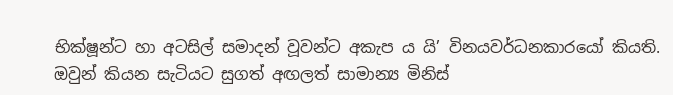භික්ෂූන්ට හා අටසිල් සමාදන් වූවන්ට අකැප ය යි’ විනයවර්ධනකාරයෝ කියති. ඔවුන් කියන සැටියට සුගත් අඟලත් සාමාන්‍ය මිනිස්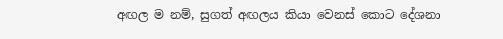අඟල ම නම්, සුගත් අඟලය කියා වෙනස් කොට දේශනා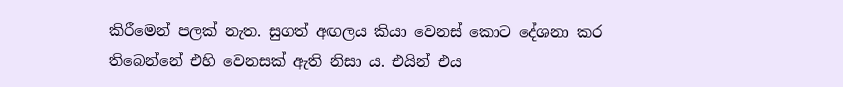කිරීමෙන් පලක් නැත. සුගත් අඟලය කියා වෙනස් කොට දේශනා කර තිබෙන්නේ එහි වෙනසක් ඇති නිසා ය. එයින් එය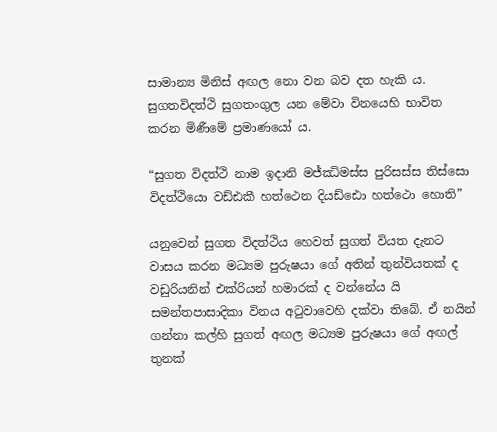සාමාන්‍ය මිනිස් අඟල නො වන බව දත හැකි ය. සුගතවිදත්ථි සුගතංගුල යන මේවා විනයෙහි භාවිත කරන මිණීමේ ප්‍ර‍මාණයෝ ය.

“සුගත විදත්ථි නාම ඉදානි මජ්ඣිමස්ස පුරිසස්ස තිස්සො විදත්ථියො වඩ්ඪකී හත්ථෙන දියඩ්ඪො හත්ථො හොති”

යනුවෙන් සුගත විදත්ථිය හෙවත් සුගත් වියත දැනට වාසය කරන මධ්‍යම පුරුෂයා ගේ අතින් තුන්වියතක් ද වඩුරියනින් එක්රියන් හමාරක් ද වන්නේය යි සමන්තපාසාදිකා විනය අටුවාවෙහි දක්වා තිබේ. ඒ නයින් ගන්නා කල්හි සුගත් අඟල මධ්‍යම පුරුෂයා ගේ අඟල් තුනක්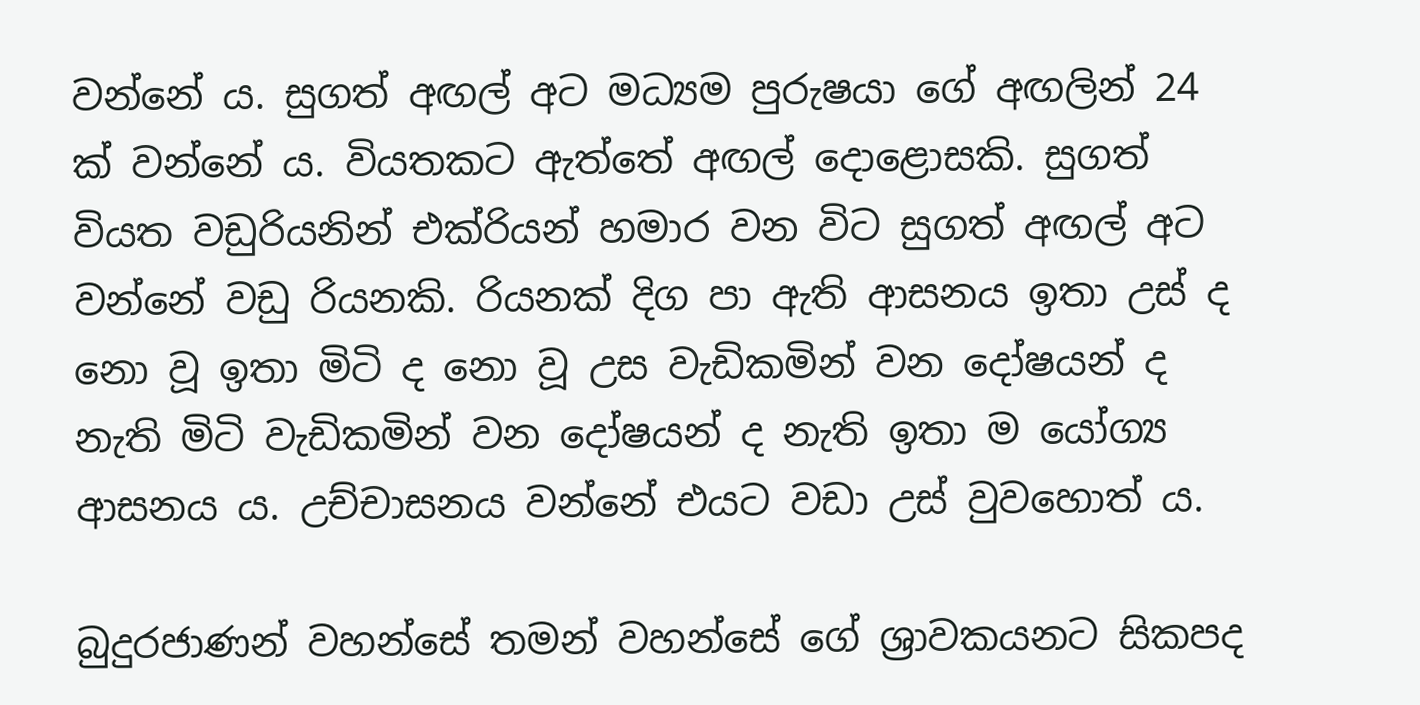වන්නේ ය. සුගත් අඟල් අට මධ්‍යම පුරුෂයා ගේ අඟලින් 24 ක් වන්නේ ය. වියතකට ඇත්තේ අඟල් දොළොසකි. සුගත් වියත වඩුරියනින් එක්රියන් හමාර වන විට සුගත් අඟල් අට වන්නේ වඩු රියනකි. රියනක් දිග පා ඇති ආසනය ඉතා උස් ද නො වූ ඉතා මිටි ද නො වූ උස වැඩිකමින් වන දෝෂයන් ද නැති මිටි වැඩිකමින් වන දෝෂයන් ද නැති ඉතා ම යෝග්‍ය ආසනය ය. උච්චාසනය වන්නේ එයට වඩා උස් වුවහොත් ය.

බුදුරජාණන් වහන්සේ තමන් වහන්සේ ගේ ශ්‍රාවකයනට සිකපද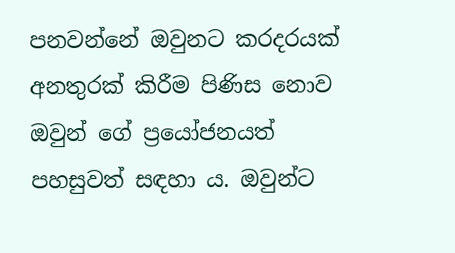පනවන්නේ ඔවුනට කරදරයක් අනතුරක් කිරීම පිණිස නොව ඔවුන් ගේ ප්‍රයෝජනයත් පහසුවත් සඳහා ය. ඔවුන්ට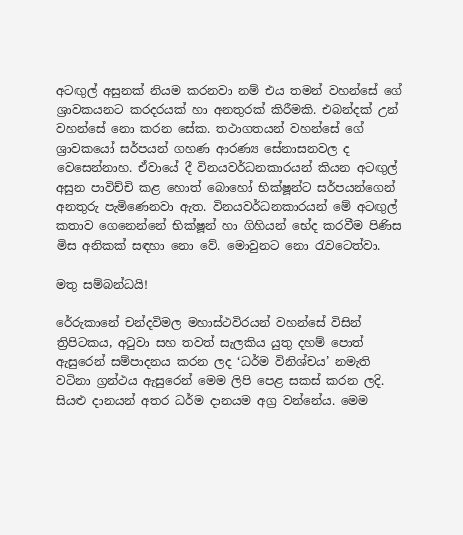අටඟුල් අසුනක් නියම කරනවා නම් එය තමන් වහන්සේ ගේ ශ්‍රාවකයනට කරදරයක් හා අනතුරක් කිරීමකි. එබන්දක් උන් වහන්සේ නො කරන සේක. තථාගතයන් වහන්සේ ගේ ශ්‍රාවකයෝ සර්පයන් ගහණ ආරණ්‍ය සේනාසනවල ද වෙසෙන්නාහ. ඒවායේ දී විනයවර්ධනකාරයන් කියන අටඟුල් අසුන පාවිච්චි කළ හොත් බොහෝ භික්ෂූන්ට සර්පයන්ගෙන් අනතුරු පැමිණෙනවා ඇත. විනයවර්ධනකාරයන් මේ අටඟුල් කතාව ගෙනෙන්නේ භික්ෂූන් හා ගිහියන් භේද කරවීම පිණිස මිස අනිකක් සඳහා නො වේ. මොවුනට නො රැවටෙත්වා.

මතු සම්බන්ධයි!

රේරුකානේ චන්දවිමල මහාස්ථවිරයන් වහන්සේ විසින් ත්‍රිපිටකය, අටුවා සහ තවත් සැලකිය යුතු දහම් පොත් ඇසුරෙන් සම්පාදනය කරන ලද ‘ධර්ම විනිශ්චය’ නමැති වටිනා ග්‍රන්ථය ඇසුරෙන් මෙම ලිපි පෙළ සකස් කරන ලදි. සියළු දානයන් අතර ධර්ම දානයම අග්‍ර වන්නේය. මෙම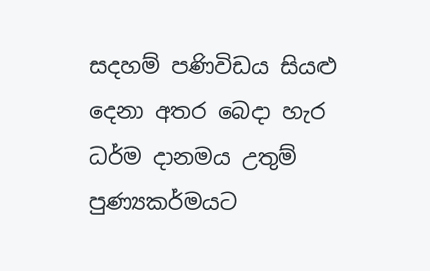සදහම් පණිවිඩය සියළු දෙනා අතර බෙදා හැර ධර්ම දානමය උතුම් පුණ්‍යකර්මයට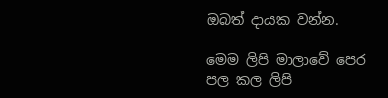ඔබත් දායක වන්න.

මෙම ලිපි මාලාවේ පෙර පල කල ලිපි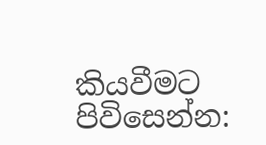කියවීමට පිවිසෙන්න: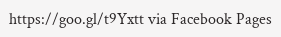https://goo.gl/t9Yxtt via Facebook Pages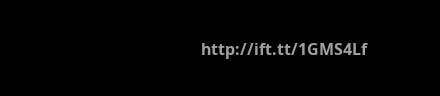http://ift.tt/1GMS4Lf